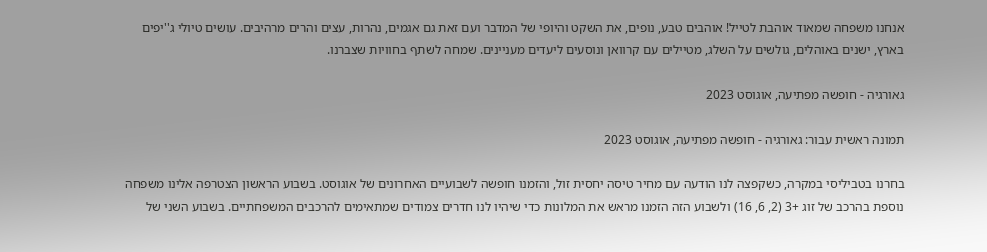אנחנו משפחה שמאוד אוהבת לטייל! אוהבים טבע, נופים, את השקט והיופי של המדבר ועם זאת גם אגמים, נהרות, עצים והרים מרהיבים. עושים טיולי ג''יפים בארץ, ישנים באוהלים, גולשים על השלג, מטיילים עם קרוואן ונוסעים ליעדים מעניינים. שמחה לשתף בחוויות שצברנו.

גאורגיה - חופשה מפתיעה, אוגוסט 2023

תמונה ראשית עבור: גאורגיה - חופשה מפתיעה, אוגוסט 2023

בחרנו בטביליסי במקרה, כשקפצה לנו הודעה עם מחיר טיסה יחסית זול, והזמנו חופשה לשבועיים האחרונים של אוגוסט. בשבוע הראשון הצטרפה אלינו משפחה נוספת בהרכב של זוג +3 (2, 6, 16) ולשבוע הזה הזמנו מראש את המלונות כדי שיהיו לנו חדרים צמודים שמתאימים להרכבים המשפחתיים. בשבוע השני של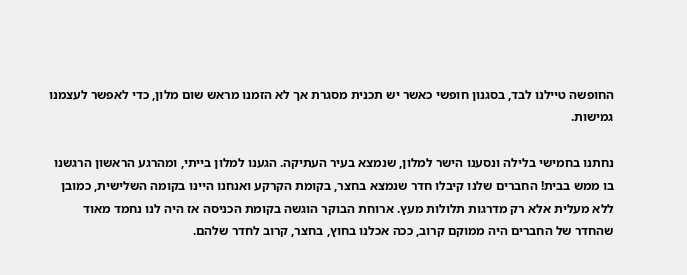החופשה טיילנו לבד, בסגנון חופשי כאשר יש תכנית מסגרת אך לא הזמנו מראש שום מלון, כדי לאפשר לעצמנו גמישות.

נחתנו בחמישי בלילה ונסענו הישר למלון, שנמצא בעיר העתיקה. הגענו למלון בייתי, ומהרגע הראשון הרגשנו בו ממש בבית! החברים שלנו קיבלו חדר שנמצא בחצר, בקומת הקרקע ואנחנו היינו בקומה השלישית, כמובן ללא מעלית אלא רק מדרגות תלולות מעץ. ארוחת הבוקר הוגשה בקומת הכניסה אז היה לנו נחמד מאוד שהחדר של החברים היה ממוקם קרוב, ככה אכלנו בחוץ, בחצר, קרוב לחדר שלהם.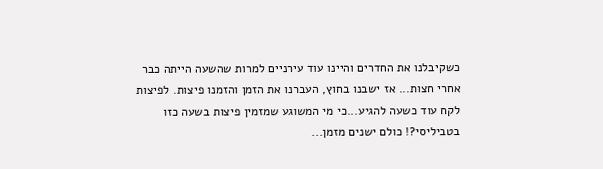כשקיבלנו את החדרים והיינו עוד עירניים למרות שהשעה הייתה כבר אחרי חצות... אז ישבנו בחוץ, העברנו את הזמן והזמנו פיצות. לפיצות לקח עוד כשעה להגיע...כי מי המשוגע שמזמין פיצות בשעה כזו בטביליסי?! כולם ישנים מזמן...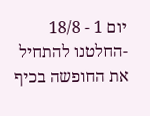יום 1 - 18/8 -החלטנו להתחיל את החופשה בכיף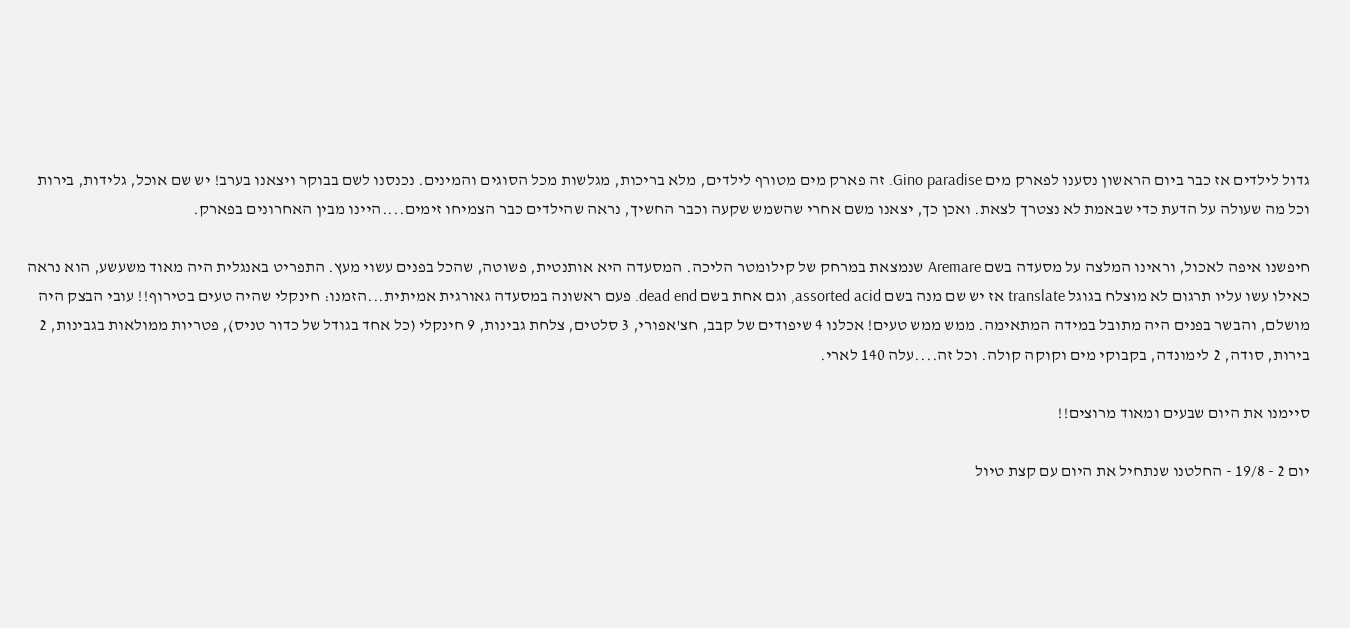גדול לילדים אז כבר ביום הראשון נסענו לפארק מים Gino paradise. זה פארק מים מטורף לילדים, מלא בריכות, מגלשות מכל הסוגים והמינים. נכנסנו לשם בבוקר ויצאנו בערב! יש שם אוכל, גלידות, בירות וכל מה שעולה על הדעת כדי שבאמת לא נצטרך לצאת. ואכן כך, יצאנו משם אחרי שהשמש שקעה וכבר החשיך, נראה שהילדים כבר הצמיחו זימים....היינו מבין האחרונים בפארק.

חיפשנו איפה לאכול, וראינו המלצה על מסעדה בשם Aremare שנמצאת במרחק של קילומטר הליכה. המסעדה היא אותנטית, פשוטה, שהכל בפנים עשוי מעץ. התפריט באנגלית היה מאוד משעשע, הוא נראה כאילו עשו עליו תרגום לא מוצלח בגוגל translate אז יש שם מנה בשם assorted acid, וגם אחת בשם dead end. פעם ראשונה במסעדה גאורגית אמיתית...הזמנו: חינקלי שהיה טעים בטירוף!! עובי הבצק היה מושלם, והבשר בפנים היה מתובל במידה המתאימה. ממש ממש טעים! אכלנו 4 שיפודים של קבב, חצ'אפורי, 3 סלטים, צלחת גבינות, 9 חינקלי (כל אחד בגודל של כדור טניס), פטריות ממולאות בגבינות, 2 בירות, סודה, 2 לימונדה, בקבוקי מים וקוקה קולה. וכל זה....עלה 140 לארי.

סיימנו את היום שבעים ומאוד מרוצים!!

יום 2 - 19/8 - החלטנו שנתחיל את היום עם קצת טיול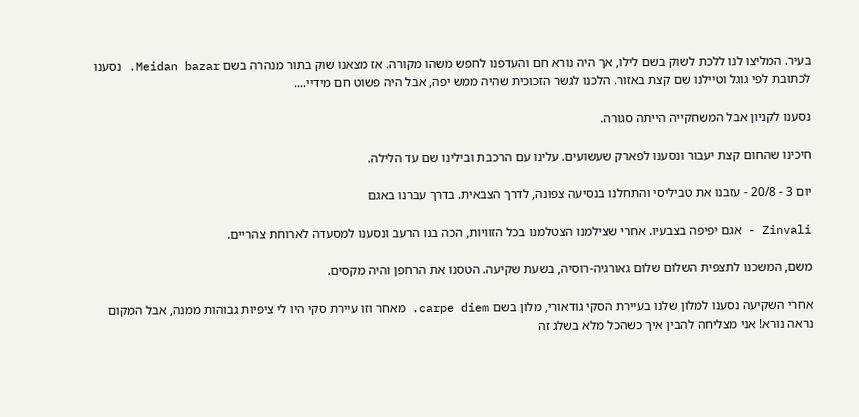בעיר. המליצו לנו ללכת לשוק בשם לילו, אך היה נורא חם והעדפנו לחפש משהו מקורה. אז מצאנו שוק בתור מנהרה בשם Meidan bazar. נסענו לכתובת לפי גוגל וטיילנו שם קצת באזור. הלכנו לגשר הזכוכית שהיה ממש יפה, אבל היה פשוט חם מידיי....

נסענו לקניון אבל המשחקייה הייתה סגורה.

חיכינו שהחום קצת יעבור ונסענו לפארק שעשועים. עלינו עם הרכבת ובילינו שם עד הלילה.

יום 3 - 20/8 - עזבנו את טביליסי והתחלנו בנסיעה צפונה, לדרך הצבאית. בדרך עברנו באגם

Zinvali - אגם יפיפה בצבעיו. אחרי שצילמנו הצטלמנו בכל הזוויות, הכה בנו הרעב ונסענו למסעדה לארוחת צהריים.

משם, המשכנו לתצפית השלום שלום גאורגיה-רוסיה, בשעת שקיעה. הטסנו את הרחפן והיה מקסים.

אחרי השקיעה נסענו למלון שלנו בעיירת הסקי גודאורי, מלון בשם carpe diem. מאחר וזו עיירת סקי היו לי ציפיות גבוהות ממנה, אבל המקום נראה נורא! אני מצליחה להבין איך כשהכל מלא בשלג זה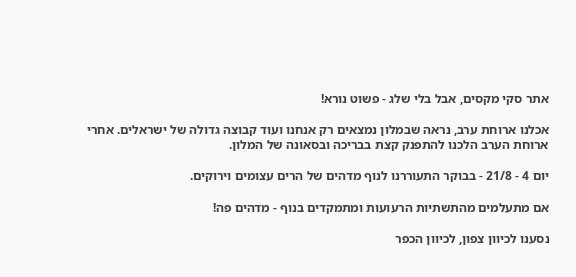אתר סקי מקסים, אבל בלי שלג - פשוט נורא!

אכלנו ארוחת ערב, נראה שבמלון נמצאים רק אנחנו ועוד קבוצה גדולה של ישראלים. אחרי ארוחת הערב הלכנו להתפנק קצת בבריכה ובסאונה של המלון.

יום 4 - 21/8 - בבוקר התעוררנו לנוף מדהים של הרים עצומים וירוקים.

אם מתעלמים מהתשתיות הרעועות ומתמקדים בנוף - מדהים פה!

נסענו לכיוון צפון, לכיוון הכפר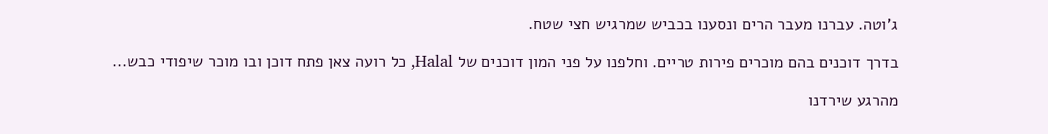ג'וטה. עברנו מעבר הרים ונסענו בכביש שמרגיש חצי שטח.

בדרך דוכנים בהם מוכרים פירות טריים. וחלפנו על פני המון דוכנים של Halal, כל רועה צאן פתח דוכן ובו מוכר שיפודי כבש...

מהרגע שירדנו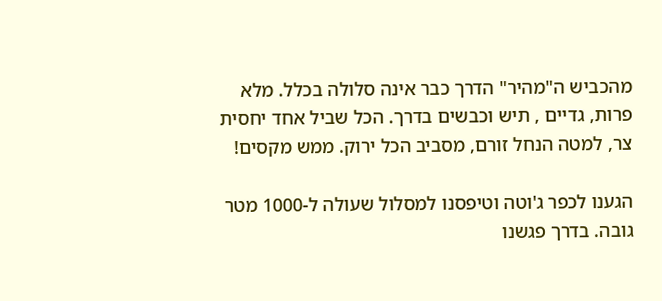מהכביש ה"מהיר" הדרך כבר אינה סלולה בכלל. מלא פרות, גדיים , תיש וכבשים בדרך. הכל שביל אחד יחסית צר, למטה הנחל זורם, מסביב הכל ירוק. ממש מקסים!

הגענו לכפר ג'וטה וטיפסנו למסלול שעולה ל-1000 מטר גובה. בדרך פגשנו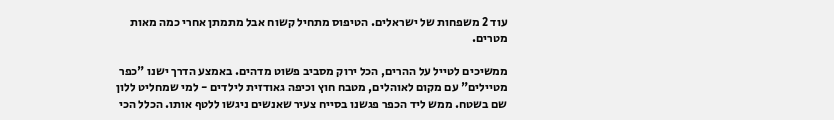עוד 2 משפחות של ישראלים. הטיפוס מתחיל קשוח אבל מתמתן אחרי כמה מאות מטרים.

ממשיכים לטייל על ההרים, הכל ירוק מסביב פשוט מדהים. באמצע הדרך ישנו "כפר מטיילים" עם מקום לאוהלים, מטבח חוץ וכיפה גאודזית לילדים - למי שמחליט ללון שם בשטח. ממש ליד הכפר פגשנו בסייח צעיר שאנשים ניגשו ללטף אותו. הכלל הכי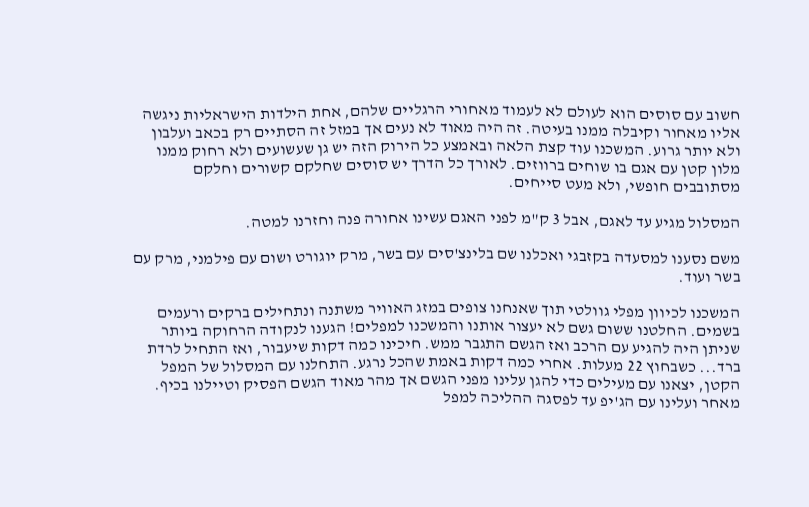חשוב עם סוסים הוא לעולם לא לעמוד מאחורי הרגליים שלהם, אחת הילדות הישראליות ניגשה אליו מאחור וקיבלה ממנו בעיטה. זה היה מאוד לא נעים אך במזל זה הסתיים רק בכאב ועלבון ולא יותר גרוע. המשכנו עוד קצת הלאה ובאמצע כל הירוק הזה יש גן שעשועים ולא רחוק ממנו מלון קטן עם אגם בו שוחים ברווזים. לאורך כל הדרך יש סוסים שחלקם קשורים וחלקם מסתובבים חופשי, ולא מעט סייחים.

המסלול מגיע עד לאגם, אבל 3 ק"מ לפני האגם עשינו אחורה פנה וחזרנו למטה.

משם נסענו למסעדה בקזבגי ואכלנו שם בלינצ'סים עם בשר, מרק יוגורט ושום עם פילמני, מרק עם בשר ועוד.

המשכנו לכיוון מפלי גוולטי תוך שאנחנו צופים במזג האוויר משתנה ונתחילים ברקים ורעמים בשמים. החלטנו ששום גשם לא יעצור אותנו והמשכנו למפלים! הגענו לנקודה הרחוקה ביותר שניתן היה להגיע עם הרכב ואז הגשם התגבר ממש. חיכינו כמה דקות שיעבור, ואז התחיל לרדת ברד... כשבחוץ 22 מעלות. אחרי כמה דקות באמת שהכל נרגע. התחלנו עם המסלול של המפל הקטן, יצאנו עם מעילים כדי להגן עלינו מפני הגשם אך מהר מאוד הגשם הפסיק וטיילנו בכיף. מאחר ועלינו עם הג'יפ עד לפסגה ההליכה למפל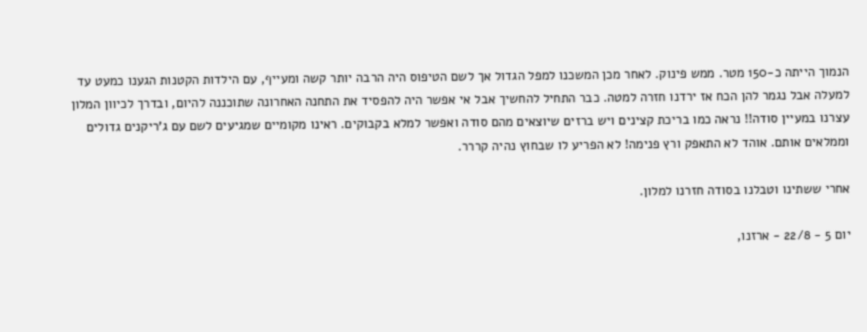הנמוך הייתה כ-150 מטר. ממש פינוק. לאחר מכן המשכנו למפל הגדול אך לשם הטיפוס היה הרבה יותר קשה ומעייף, עם הילדות הקטנות הגענו כמעט עד למעלה אבל נגמר להן הכח אז ירדנו חזרה למטה. כבר התחיל להחשיך אבל אי אפשר היה להפסיד את התחנה האחרונה שתוכננה להיום, ובדרך לכיוון המלון עצרנו במעיין סודה!! נראה כמו בריכת קצינים ויש ברזים שיוצאים מהם סודה ואפשר למלא בקבוקים. ראינו מקומיים שמגיעים לשם עם ג'ריקנים גדולים וממלאים אותם. אוהד לא התאפק ורץ פנימה! לא הפריע לו שבחוץ נהיה קררר.

אחרי ששתינו וטבלנו בסודה חזרנו למלון.

יום 5 - 22/8 - ארזנו,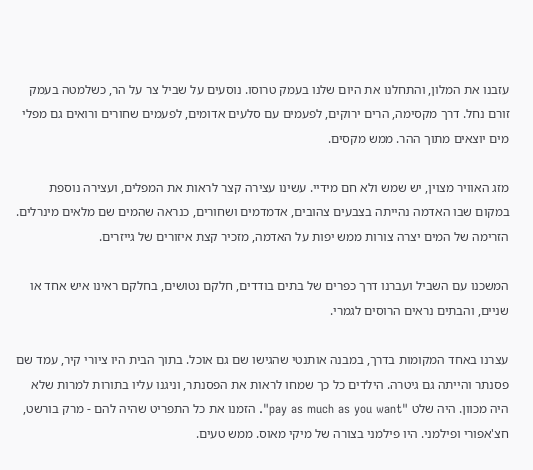עזבנו את המלון, והתחלנו את היום שלנו בעמק טרוסו. נוסעים על שביל צר על הר, כשלמטה בעמק זורם נחל. דרך מקסימה, הרים ירוקים, לפעמים עם סלעים אדומים, לפעמים שחורים ורואים גם מפלי מים יוצאים מתוך ההר. ממש מקסים.

מזג האוויר מצוין, יש שמש ולא חם מידיי. עשינו עצירה קצר לראות את המפלים, ועצירה נוספת במקום שבו האדמה נהייתה בצבעים צהובים, אדמדמים ושחורים, כנראה שהמים שם מלאים מינרלים. הזרימה של המים יצרה צורות ממש יפות על האדמה, מזכיר קצת איזורים של גייזרים.

המשכנו עם השביל ועברנו דרך כפרים של בתים בודדים, חלקם נטושים, בחלקם ראינו איש אחד או שניים, והבתים נראים הרוסים לגמרי.

עצרנו באחד המקומות בדרך, במבנה אותנטי שהגישו שם גם אוכל. בתוך הבית היו ציורי קיר, עמד שם פסנתר והייתה גם גיטרה. הילדים כל כך שמחו לראות את הפסנתר, וניגנו עליו בתורות למרות שלא היה מכוון. היה שלט "pay as much as you want". הזמנו את כל התפריט שהיה להם - מרק בורשט, חצ'אפורי ופילמני. היו פילמני בצורה של מיקי מאוס. ממש טעים.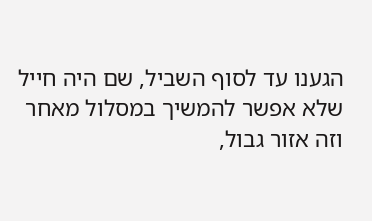הגענו עד לסוף השביל, שם היה חייל שלא אפשר להמשיך במסלול מאחר וזה אזור גבול,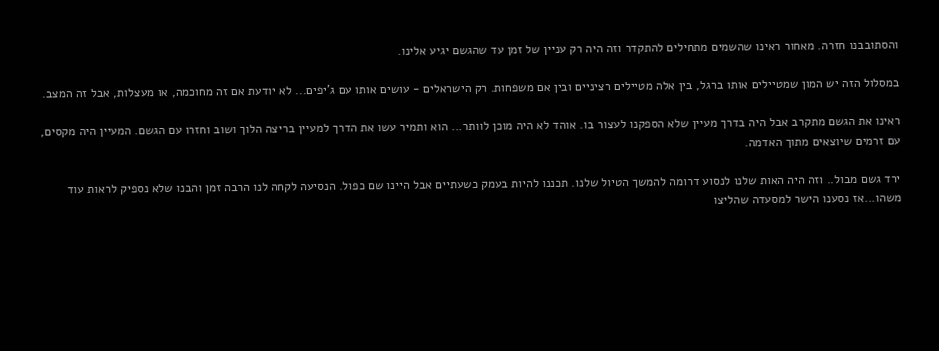והסתובבנו חזרה. מאחור ראינו שהשמים מתחילים להתקדר וזה היה רק עניין של זמן עד שהגשם יגיע אלינו.

במסלול הזה יש המון שמטיילים אותו ברגל, בין אלה מטיילים רציניים ובין אם משפחות. רק הישראלים - עושים אותו עם ג'יפים... לא יודעת אם זה מחוכמה, או מעצלות, אבל זה המצב.

ראינו את הגשם מתקרב אבל היה בדרך מעיין שלא הספקנו לעצור בו. אוהד לא היה מוכן לוותר... הוא ותמיר עשו את הדרך למעיין בריצה הלוך ושוב וחזרו עם הגשם. המעיין היה מקסים, עם זרמים שיוצאים מתוך האדמה.

ירד גשם מבול.. וזה היה האות שלנו לנסוע דרומה להמשך הטיול שלנו. תכננו להיות בעמק כשעתיים אבל היינו שם כפול. הנסיעה לקחה לנו הרבה זמן והבנו שלא נספיק לראות עוד משהו...אז נסענו הישר למסעדה שהליצו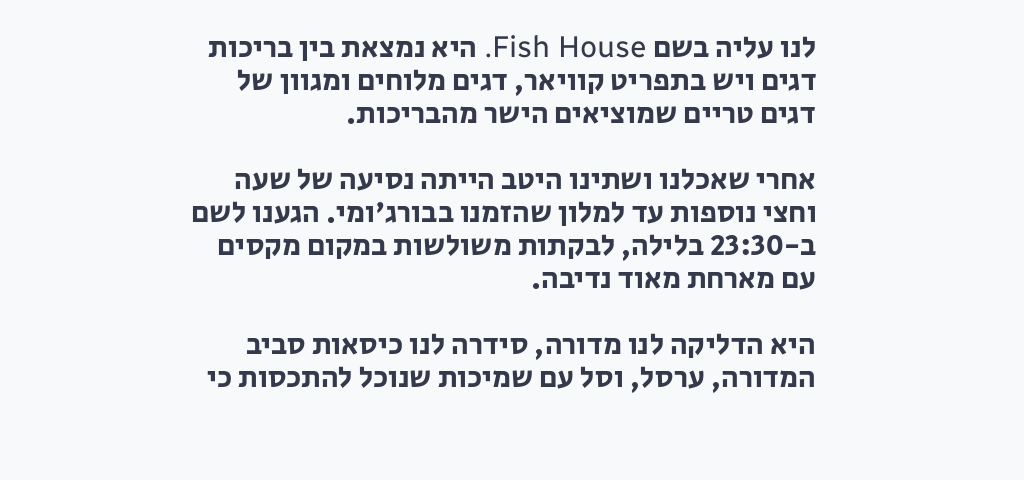לנו עליה בשם Fish House. היא נמצאת בין בריכות דגים ויש בתפריט קוויאר, דגים מלוחים ומגוון של דגים טריים שמוציאים הישר מהבריכות.

אחרי שאכלנו ושתינו היטב הייתה נסיעה של שעה וחצי נוספות עד למלון שהזמנו בבורג'ומי. הגענו לשם ב-23:30 בלילה, לבקתות משולשות במקום מקסים עם מארחת מאוד נדיבה.

היא הדליקה לנו מדורה, סידרה לנו כיסאות סביב המדורה, ערסל, וסל עם שמיכות שנוכל להתכסות כי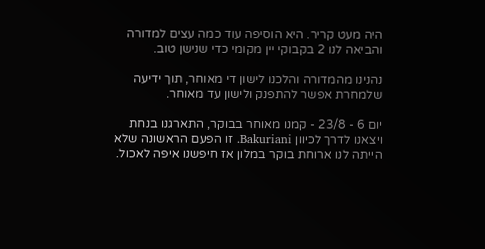היה מעט קריר. היא הוסיפה עוד כמה עצים למדורה והביאה לנו 2 בקבוקי יין מקומי כדי שנישן טוב.

נהנינו מהמדורה והלכנו לישון די מאוחר, תוך ידיעה שלמחרת אפשר להתפנק ולישון עד מאוחר.

יום 6 - 23/8 - קמנו מאוחר בבוקר, התארגנו בנחת ויצאנו לדרך לכיוון Bakuriani. זו הפעם הראשונה שלא הייתה לנו ארוחת בוקר במלון אז חיפשנו איפה לאכול.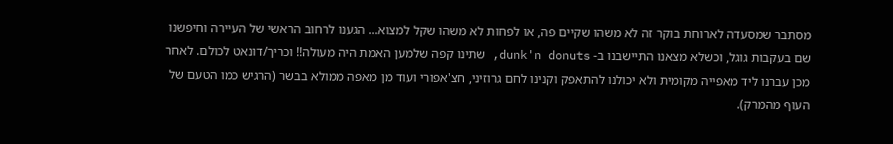מסתבר שמסעדה לארוחת בוקר זה לא משהו שקיים פה, או לפחות לא משהו שקל למצוא... הגענו לרחוב הראשי של העיירה וחיפשנו שם בעקבות גוגל, וכשלא מצאנו התיישבנו ב- dunk'n donuts, שתינו קפה שלמען האמת היה מעולה!! וכריך/דונאט לכולם. לאחר מכן עברנו ליד מאפייה מקומית ולא יכולנו להתאפק וקנינו לחם גרוזיני, חצ'אפורי ועוד מן מאפה ממולא בבשר (הרגיש כמו הטעם של העוף מהמרק).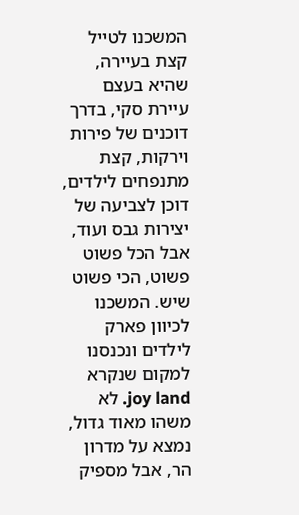המשכנו לטייל קצת בעיירה, שהיא בעצם עיירת סקי, בדרך דוכנים של פירות וירקות, קצת מתנפחים לילדים, דוכן לצביעה של יצירות גבס ועוד, אבל הכל פשוט פשוט, הכי פשוט שיש. המשכנו לכיוון פארק לילדים ונכנסנו למקום שנקרא joy land. לא משהו מאוד גדול, נמצא על מדרון הר, אבל מספיק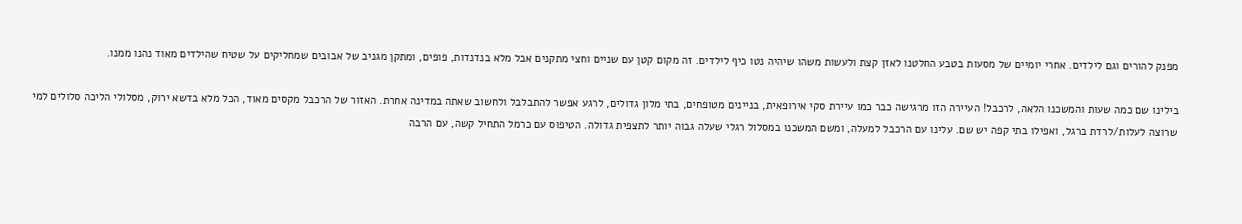מפנק להורים וגם לילדים. אחרי יומיים של מסעות בטבע החלטנו לאזן קצת ולעשות משהו שיהיה נטו כיף לילדים. זה מקום קטן עם שניים וחצי מתקנים אבל מלא בנדנדות, פופים, ומתקן מגניב של אבובים שמחליקים על שטיח שהילדים מאוד נהנו ממנו.

בילינו שם כמה שעות והמשכנו הלאה, לרכבל! העיירה הזו מרגישה כבר כמו עיירת סקי אירופאית, בניינים מטופחים, בתי מלון גדולים, לרגע אפשר להתבלבל ולחשוב שאתה במדינה אחרת. האזור של הרכבל מקסים מאוד, הכל מלא בדשא ירוק, מסלולי הליכה סלולים למי שרוצה לעלות/לרדת ברגל, ואפילו בתי קפה יש שם. עלינו עם הרכבל למעלה, ומשם המשכנו במסלול רגלי שעלה גבוה יותר לתצפית גדולה. הטיפוס עם כרמל התחיל קשה, עם הרבה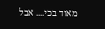מאוד בכי.... אבל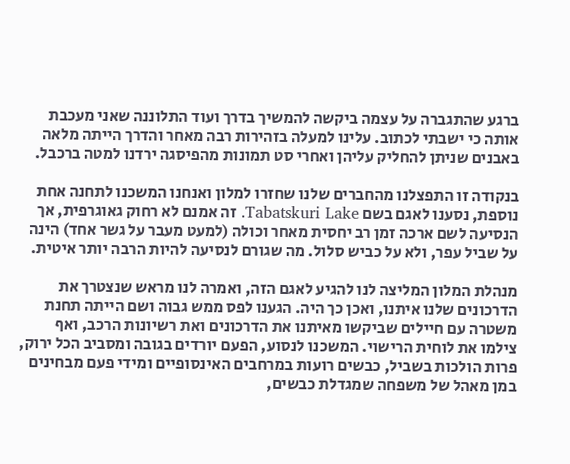ברגע שהתגברה על עצמה ביקשה להמשיך בדרך ועוד התלוננה שאני מעכבת אותה כי ישבתי לכתוב. עלינו למעלה בזהירות רבה מאחר והדרך הייתה מלאה באבנים שניתן להחליק עליהן ואחרי סט תמונות מהפיסגה ירדנו למטה ברכבל.

בנקודה זו התפצלנו מהחברים שלנו שחזרו למלון ואנחנו המשכנו לתחנה אחת נוספת, נסענו לאגם בשם Tabatskuri Lake. זה אמנם לא רחוק גאוגרפית, אך הנסיעה לשם ארכה זמן רב יחסית מאחר וכולה (למעט מעבר על גשר אחד) הינה על שביל עפר, ולא על כביש סלול. מה שגורם לנסיעה להיות הרבה יותר איטית.

מנהלת המלון המליצה לנו להגיע לאגם הזה, ואמרה לנו מראש שנצטרך את הדרכונים שלנו איתנו, ואכן כך היה. הגענו לפס ממש גבוה ושם הייתה תחנת משטרה עם חיילים שביקשו מאיתנו את הדרכונים ואת רשיונות הרכב, ואף צילמו את לוחית הרישוי. המשכנו לנסוע, הפעם יורדים בגובה ומסביב הכל ירוק, פרות הולכות בשביל, כבשים רועות במרחבים האינסופיים ומידי פעם מבחינים במן מאהל של משפחה שמגדלת כבשים,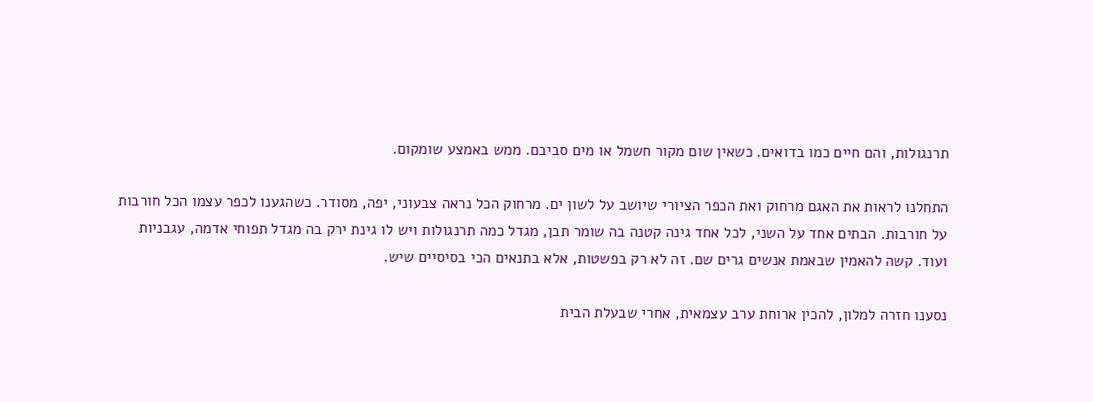תרנגולות, והם חיים כמו בדואים. כשאין שום מקור חשמל או מים סביבם. ממש באמצע שומקום.

התחלנו לראות את האגם מרחוק ואת הכפר הציורי שיושב על לשון ים. מרחוק הכל נראה צבעוני, יפה, מסודר. כשהגענו לכפר עצמו הכל חורבות על חורבות. הבתים אחד על השני, לכל אחד גינה קטנה בה שומר תבן, מגדל כמה תרנגולות ויש לו גינת ירק בה מגדל תפוחי אדמה, עגבניות ועוד. קשה להאמין שבאמת אנשים גרים שם. זה לא רק בפשטות, אלא בתנאים הכי בסיסיים שיש.

נסענו חזרה למלון, להכין ארוחת ערב עצמאית, אחרי שבעלת הבית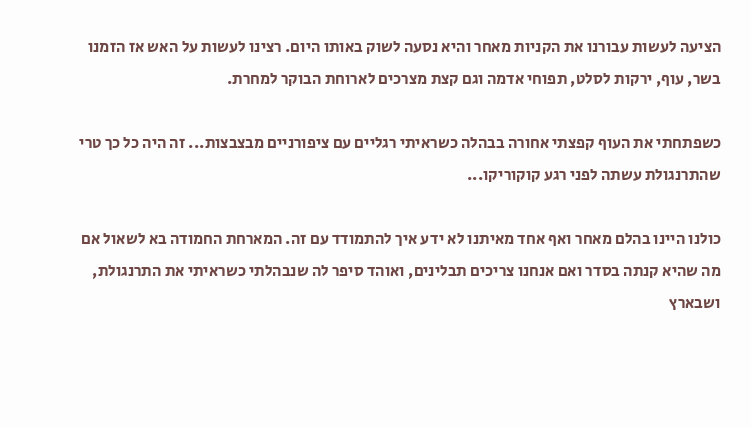הציעה לעשות עבורנו את הקניות מאחר והיא נסעה לשוק באותו היום. רצינו לעשות על האש אז הזמנו בשר, עוף, ירקות לסלט, תפוחי אדמה וגם קצת מצרכים לארוחת הבוקר למחרת.

כשפתחתי את העוף קפצתי אחורה בבהלה כשראיתי רגליים עם ציפורניים מבצבצות... זה היה כל כך טרי שהתרנגולת עשתה לפני רגע קוקוריקו...

כולנו היינו בהלם מאחר ואף אחד מאיתנו לא ידע איך להתמודד עם זה. המארחת החמודה בא לשאול אם מה שהיא קנתה בסדר ואם אנחנו צריכים תבלינים, ואוהד סיפר לה שנבהלתי כשראיתי את התרנגולת, ושבארץ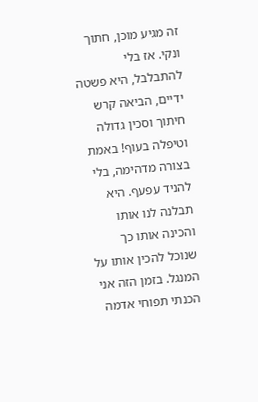זה מגיע מוכן, חתוך ונקי. אז בלי להתבלבל, היא פשטה ידיים, הביאה קרש חיתוך וסכין גדולה וטיפלה בעוף! באמת בצורה מדהימה, בלי להניד עפעף. היא תבלנה לנו אותו והכינה אותו כך שנוכל להכין אותו על המנגל. בזמן הזה אני הכנתי תפוחי אדמה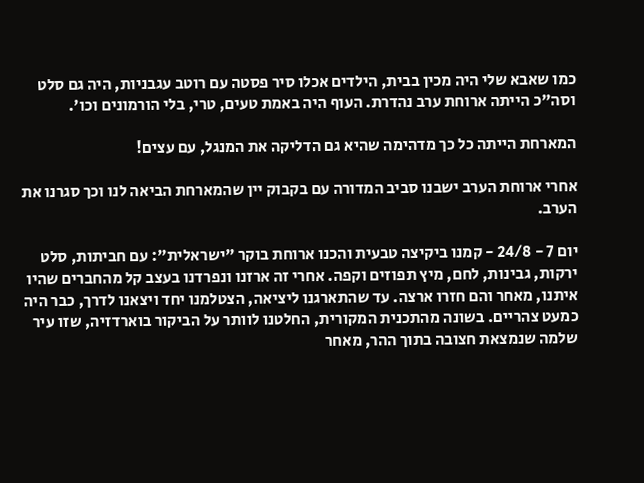כמו שאבא שלי היה מכין בבית, הילדים אכלו סיר פסטה עם רוטב עגבניות, היה גם סלט וסה"כ הייתה ארוחת ערב נהדרת. העוף היה באמת טעים, טרי, בלי הורמונים וכו'.

המארחת הייתה כל כך מדהימה שהיא גם הדליקה את המנגל, עם עצים!

אחרי ארוחת הערב ישבנו סביב המדורה עם בקבוק יין שהמארחת הביאה לנו וכך סגרנו את הערב.

יום 7 - 24/8 - קמנו ביקיצה טבעית והכנו ארוחת בוקר "ישראלית": עם חביתות, סלט ירקות, גבינות, לחם, מיץ תפוזים וקפה. אחרי זה ארזנו ונפרדנו בעצב קל מהחברים שהיו איתנו, מאחר והם חזרו ארצה. עד שהתארגנו ליציאה, הצטלמנו יחד ויצאנו לדרך, כבר היה כמעט צהריים. בשונה מהתכנית המקורית, החלטנו לוותר על הביקור בוארדזיה, שזו עיר שלמה שנמצאת חצובה בתוך ההר, מאחר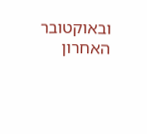ובאוקטובר האחרון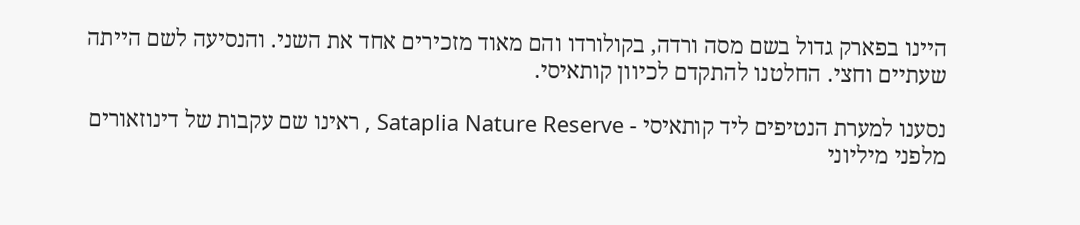היינו בפארק גדול בשם מסה ורדה, בקולורדו והם מאוד מזכירים אחד את השני. והנסיעה לשם הייתה שעתיים וחצי. החלטנו להתקדם לכיוון קותאיסי.

נסענו למערת הנטיפים ליד קותאיסי - Sataplia Nature Reserve , ראינו שם עקבות של דינוזאורים מלפני מיליוני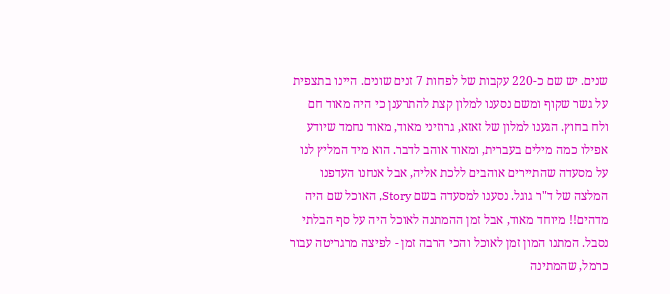שנים. יש שם כ-220 עקבות של לפחות 7 זנים שונים. היינו בתצפית על גשר שקוף ומשם נסענו למלון קצת להתרענן כי היה מאוד חם ולח בחוץ. הגענו למלון של זאזא, גרוזיני מאוד, מאוד נחמד שיודע אפילו כמה מילים בעברית, ומאוד אוהב לדבר. הוא מיד המליץ לנו על מסעדה שהתיירים אוהבים ללכת אליה, אבל אנחנו העדפנו המלצה של ד"ר גוגל. נסענו למסעדה בשם Story, האוכל שם היה מדהים!! מיוחד מאוד, אבל זמן ההמתנה לאוכל היה על סף הבלתי נסבל. המתנו המון זמן לאוכל והכי הרבה זמן - לפיצה מרגריטה עבור כרמל, שהמתינה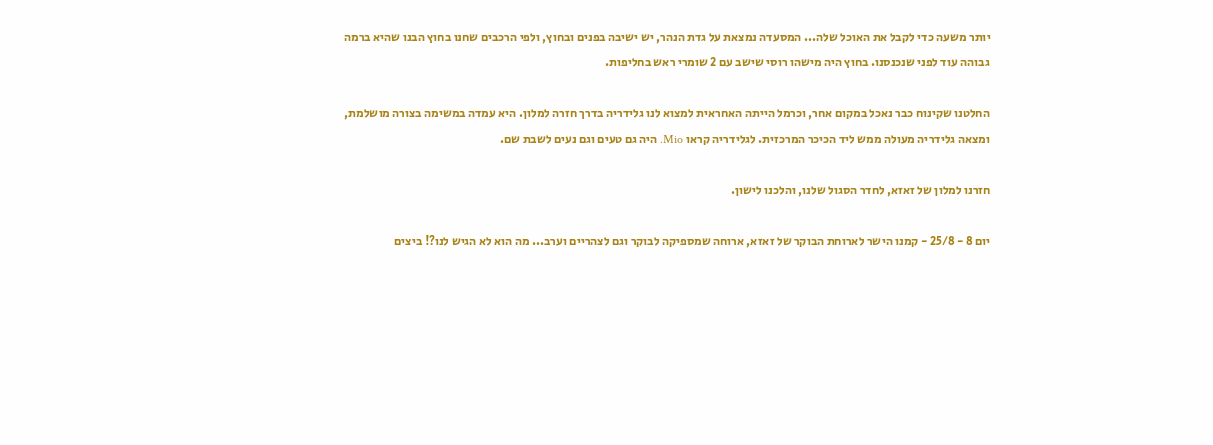יותר משעה כדי לקבל את האוכל שלה... המסעדה נמצאת על גדת הנהר, יש ישיבה בפנים ובחוץ, ולפי הרכבים שחנו בחוץ הבנו שהיא ברמה גבוהה עוד לפני שנכנסנו. בחוץ היה מישהו רוסי שישב עם 2 שומרי ראש בחליפות.

החלטנו שקינוח כבר נאכל במקום אחר, וכרמל הייתה האחראית למצוא לנו גלידריה בדרך חזרה למלון. היא עמדה במשימה בצורה מושלמת, ומצאה גלידריה מעולה ממש ליד הכיכר המרכזית. לגלידריה קראו Mio. היה גם טעים וגם נעים לשבת שם.

חזרנו למלון של זאזא, לחדר הסגול שלנו, והלכנו לישון.

יום 8 - 25/8 - קמנו הישר לארוחת הבוקר של זאזא, ארוחה שמספיקה לבוקר וגם לצהריים וערב... מה הוא לא הגיש לנו?! ביצים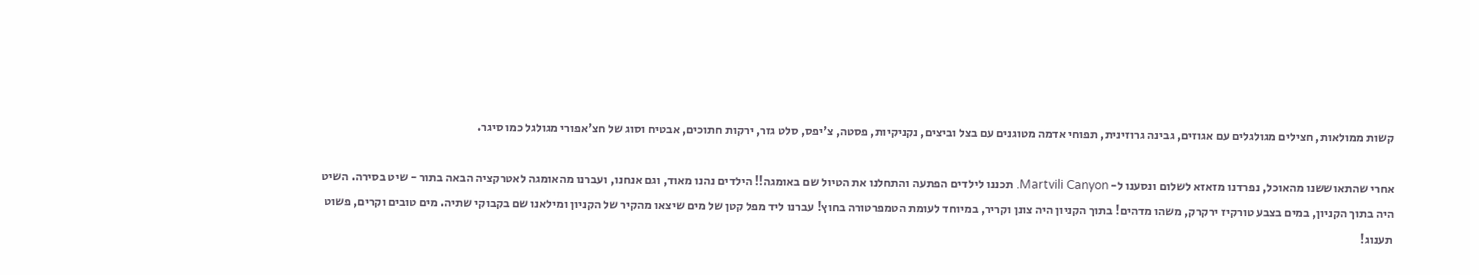קשות ממולאות, חצילים מגולגלים עם אגוזים, גבינה גרוזינית, תפוחי אדמה מטוגנים עם בצל וביצים, נקניקיות, פסטה, צ'יפס, סלט גזר, ירקות חתוכים, אבטיח וסוג של חצ'אפורי מגולגל כמו סיגר.

אחרי שהתאוששנו מהאוכל, נפרדנו מזאזא לשלום ונסענו ל- Martvili Canyon. תכננו לילדים הפתעה והתחלנו את הטיול שם באומגה!! הילדים נהנו מאוד, וגם אנחנו, ועברנו מהאומגה לאטרקציה הבאה בתור - שיט בסירה. השיט היה בתוך הקניון, במים בצבע טורקיז ירקרק, משהו מדהים! בתוך הקניון היה צונן וקריר, במיוחד לעומת הטמפרטורה בחוץ! עברנו ליד מפל קטן של מים שיצאו מהקיר של הקניון ומילאנו שם בקבוקי שתיה. מים טובים וקרים, פשוט תענוג!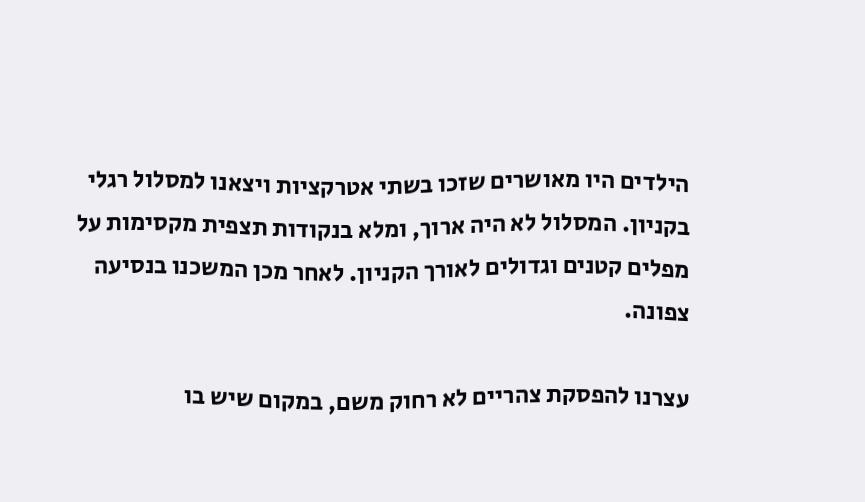הילדים היו מאושרים שזכו בשתי אטרקציות ויצאנו למסלול רגלי בקניון. המסלול לא היה ארוך, ומלא בנקודות תצפית מקסימות על מפלים קטנים וגדולים לאורך הקניון. לאחר מכן המשכנו בנסיעה צפונה.

עצרנו להפסקת צהריים לא רחוק משם, במקום שיש בו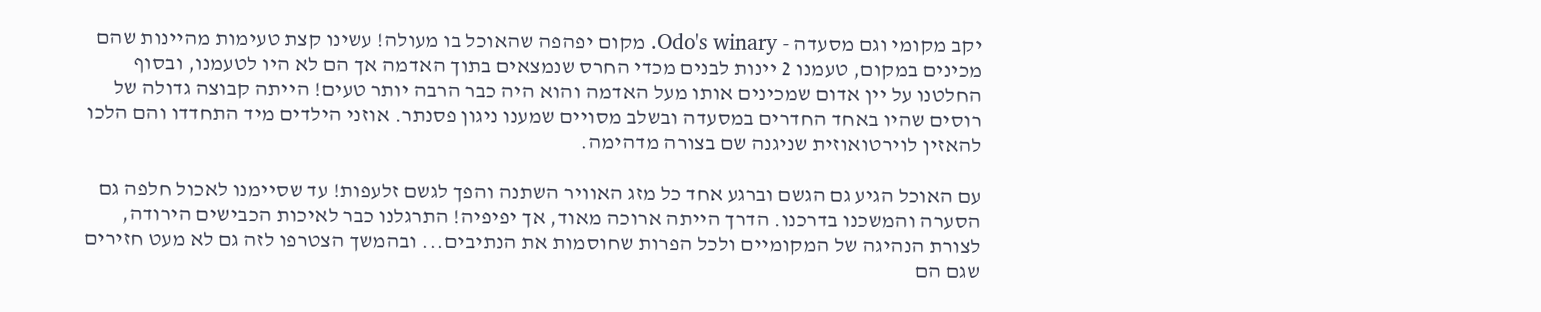יקב מקומי וגם מסעדה - Odo's winary. מקום יפהפה שהאוכל בו מעולה! עשינו קצת טעימות מהיינות שהם מכינים במקום, טעמנו 2 יינות לבנים מכדי החרס שנמצאים בתוך האדמה אך הם לא היו לטעמנו, ובסוף החלטנו על יין אדום שמכינים אותו מעל האדמה והוא היה כבר הרבה יותר טעים! הייתה קבוצה גדולה של רוסים שהיו באחד החדרים במסעדה ובשלב מסויים שמענו ניגון פסנתר. אוזני הילדים מיד התחדדו והם הלכו להאזין לוירטואוזית שניגנה שם בצורה מדהימה.

עם האוכל הגיע גם הגשם וברגע אחד כל מזג האוויר השתנה והפך לגשם זלעפות! עד שסיימנו לאכול חלפה גם הסערה והמשכנו בדרכנו. הדרך הייתה ארוכה מאוד, אך יפיפיה! התרגלנו כבר לאיכות הכבישים הירודה, לצורת הנהיגה של המקומיים ולכל הפרות שחוסמות את הנתיבים... ובהמשך הצטרפו לזה גם לא מעט חזירים שגם הם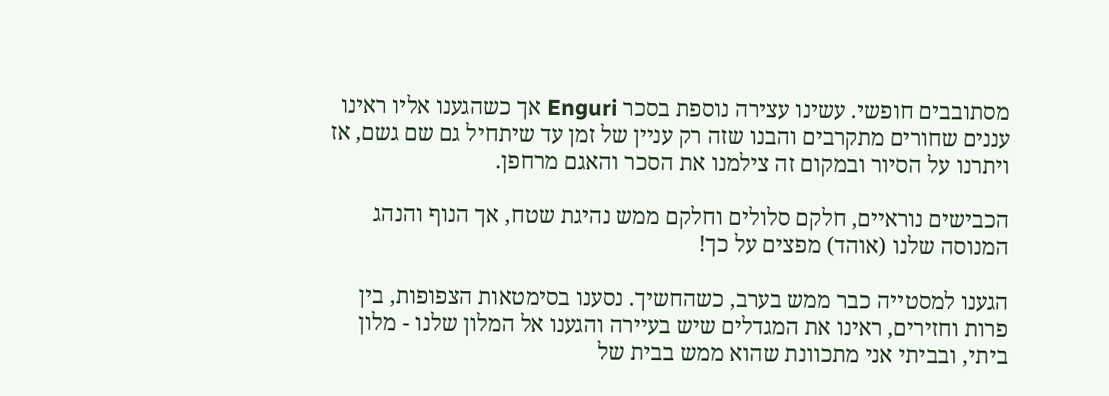מסתובבים חופשי. עשינו עצירה נוספת בסכר Enguri אך כשהגענו אליו ראינו עננים שחורים מתקרבים והבנו שזה רק עניין של זמן עד שיתחיל גם שם גשם, אז ויתרנו על הסיור ובמקום זה צילמנו את הסכר והאגם מרחפן.

הכבישים נוראיים, חלקם סלולים וחלקם ממש נהיגת שטח, אך הנוף והנהג המנוסה שלנו (אוהד) מפצים על כך!

הגענו למסטייה כבר ממש בערב, כשהחשיך. נסענו בסימטאות הצפופות, בין פרות וחזירים, ראינו את המגדלים שיש בעיירה והגענו אל המלון שלנו - מלון ביתי, ובביתי אני מתכוונת שהוא ממש בבית של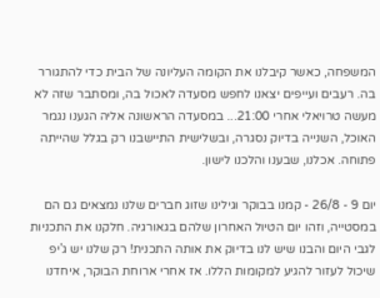המשפחה, כאשר קיבלנו את הקומה העליונה של הבית כדי להתגורר בה. רעבים ועייפים יצאנו לחפש מסעדה לאכול בה, ומסתבר שזה לא מעשה טרויאלי אחרי 21:00... במסעדה הראשונה אליה הגענו נגמר האוכל, השנייה בדיוק נסגרה, ובשלישית התיישבנו רק בגלל שהייתה פתוחה. אכלנו, שבענו והלכנו לישון.

יום 9 - 26/8 - קמנו בבוקר וגילינו שזוג חברים שלנו נמצאים גם הם במסטייה, וזהו יום הטיול האחרון שלהם בגאורגיה. חלקנו את התכניות לגבי היום והבנו שיש לנו בדיוק את אותה התכנית! רק שלנו יש ג'יפ שיכול לעזור להגיע למקומות הללו. אז אחרי ארוחת הבוקר, איחדנו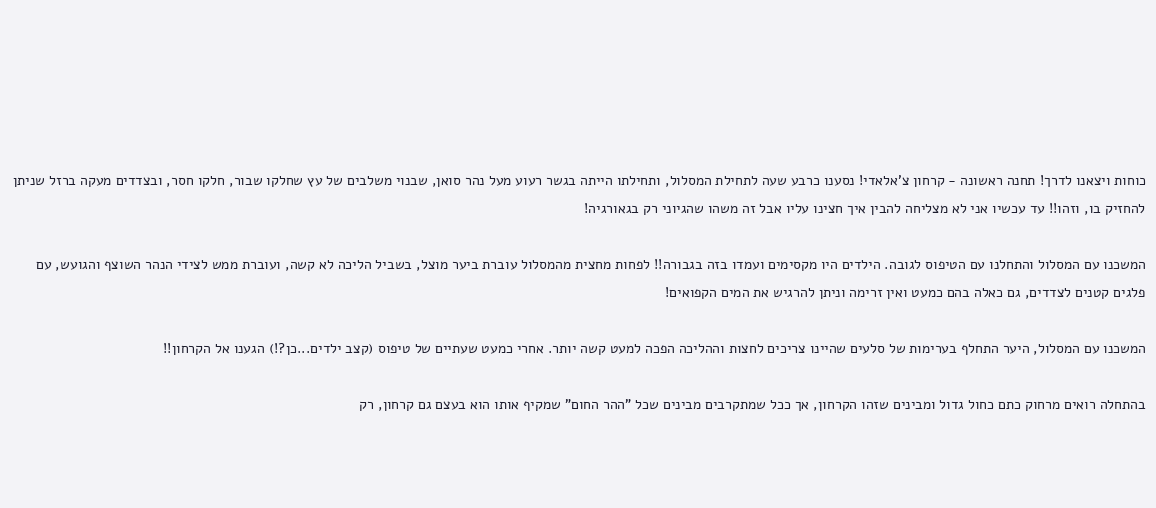כוחות ויצאנו לדרך! תחנה ראשונה - קרחון צ'אלאדי! נסענו כרבע שעה לתחילת המסלול, ותחילתו הייתה בגשר רעוע מעל נהר סואן, שבנוי משלבים של עץ שחלקו שבור, חלקו חסר, ובצדדים מעקה ברזל שניתן להחזיק בו, וזהו!! עד עכשיו אני לא מצליחה להבין איך חצינו עליו אבל זה משהו שהגיוני רק בגאורגיה!

המשכנו עם המסלול והתחלנו עם הטיפוס לגובה. הילדים היו מקסימים ועמדו בזה בגבורה!! לפחות מחצית מהמסלול עוברת ביער מוצל, בשביל הליכה לא קשה, ועוברת ממש לצידי הנהר השוצף והגועש, עם פלגים קטנים לצדדים, גם כאלה בהם כמעט ואין זרימה וניתן להרגיש את המים הקפואים!

המשכנו עם המסלול, היער התחלף בערימות של סלעים שהיינו צריכים לחצות וההליכה הפכה למעט קשה יותר. אחרי כמעט שעתיים של טיפוס (קצב ילדים...כן?!) הגענו אל הקרחון!!

בהתחלה רואים מרחוק כתם כחול גדול ומבינים שזהו הקרחון, אך ככל שמתקרבים מבינים שכל "ההר החום" שמקיף אותו הוא בעצם גם קרחון, רק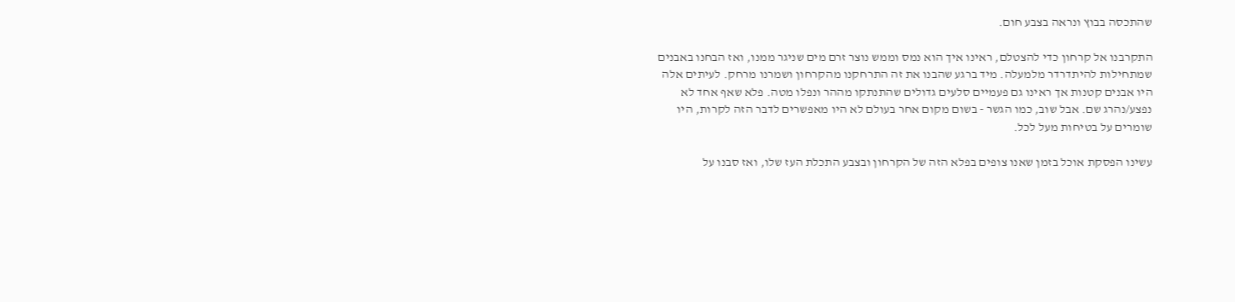שהתכסה בבוץ ונראה בצבע חום.

התקרבנו אל קרחון כדי להצטלם, ראינו איך הוא נמס וממש נוצר זרם מים שניגר ממנו, ואז הבחנו באבנים שמתחילות להיתדרדר מלמעלה. מיד ברגע שהבנו את זה התרחקנו מהקרחון ושמרנו מרחק. לעיתים אלה היו אבנים קטנות אך ראינו גם פעמיים סלעים גדולים שהתנתקו מההר ונפלו מטה. פלא שאף אחד לא נפצע/נהרג שם. אבל שוב, כמו הגשר - בשום מקום אחר בעולם לא היו מאפשרים לדבר הזה לקרות, היו שומרים על בטיחות מעל לכל.

עשינו הפסקת אוכל בזמן שאנו צופים בפלא הזה של הקרחון ובצבע התכלת העז שלו, ואז סבנו על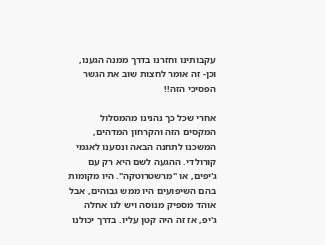עקבותינו וחזרנו בדרך ממנה הגענו, וכן- זה אומר לחצות שוב את הגשר הפסיכי הזה!!

אחרי שכל כך נהנינו מהמסלול המקסים הזה והקרחון המדהים, המשכנו לתחנה הבאה ונסענו לאגמי קורולדי. ההגעה לשם היא רק עם ג'יפים, או "מרשטרוטקה". היו מקומות בהם השיפועים היו ממש גבוהים, אבל אוהד מספיק מנוסה ויש לנו אחלה ג'יפ, אז זה היה קטן עליו. בדרך יכולנו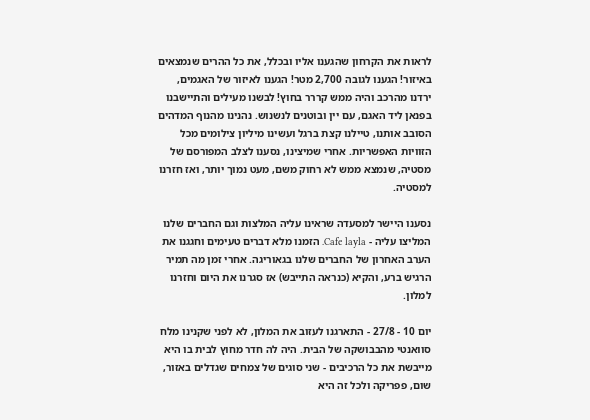לראות את הקרחון שהגענו אליו ובכלל, את כל ההרים שנמצאים באיזור! הגענו לגובה 2,700 מטר! הגענו לאיזור של האגמים, ירדנו מהרכב והיה ממש קררר בחוץ! לבשנו מעילים והתיישבנו בפנאן ליד האגם, עם יין ובוטנים לנשנוש. נהנינו מהנוף המדהים הסובב אותנו, טיילנו קצת ברגל ועשינו מיליון צילומים מכל הזוויות האפשריות. אחרי שמיצינו, נסענו לצלב המפורסם של מסטיה, שנמצא ממש לא רחוק משם, מעט נמוך יותר, ואז חזרנו למסטיה.

נסענו היישר למסעדה שראינו עליה המלצות וגם החברים שלנו המליצו עליה - Cafe layla. הזמנו מלא דברים טעימים וחגגנו את הערב האחרון של החברים שלנו בגאוריגה. אחרי זמן מה תמיר הרגיש ברע, והקיא (כנראה התייבש) אז סגרנו את היום וחזרנו למלון.

יום 10 - 27/8 - התארגנו לעזוב את המלון, לא לפני שקנינו מלח סוואנטי מהבבושקה של הבית. היה לה חדר מחוץ לבית בו היא מייבשת את כל הרכיבים - שני סוגים של צמחים שגדלים באזור, שום, פפריקה ולכל זה היא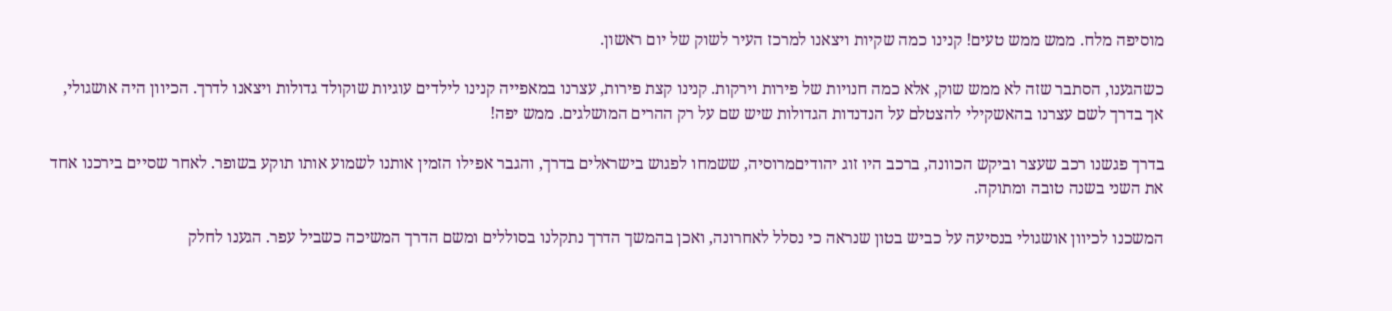מוסיפה מלח. ממש ממש טעים! קנינו כמה שקיות ויצאנו למרכז העיר לשוק של יום ראשון.

כשהגענו, הסתבר שזה לא ממש שוק, אלא כמה חנויות של פירות וירקות. קנינו קצת פירות, עצרנו במאפייה קנינו לילדים עוגיות שוקולד גדולות ויצאנו לדרך. הכיוון היה אושגולי, אך בדרך לשם עצרנו בהאשקילי להצטלם על הנדנדות הגדולות שיש שם על רק ההרים המושלגים. ממש יפה!

בדרך פגשנו רכב שעצר וביקש הכוונה, ברכב היו זוג יהודיםמרוסיה, ששמחו לפגוש בישראלים בדרך, והגבר אפילו הזמין אותנו לשמוע אותו תוקע בשופר. לאחר שסיים בירכנו אחד את השני בשנה טובה ומתוקה.

המשכנו לכיוון אושגולי בנסיעה על כביש בטון שנראה כי נסלל לאחרונה, ואכן בהמשך הדרך נתקלנו בסוללים ומשם הדרך המשיכה כשביל עפר. הגענו לחלק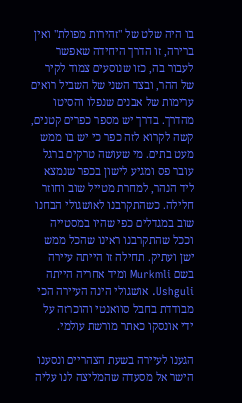בו היה שלט של "זהירות מפולת" ואין ברירה, זו הדרך היחידה שאפשר לעבור בה, כזו שנוסעים צמוד לקיר של ההר, ובצד השני של השביל רואים ערימות של אבנים שנפלו והסיטו מהדרך. בדרך יש מספר כפרים קטנים, קשה לקרוא לזה כפר כי יש בו ממש מעט בתים. מי שעושה טרקים ברגל עובר פס ומגיע לישון בכפר שנמצא ליד הנהר, למחרת מטייל שוב וחוזר חלילה. כשהתקרבנו לאושגולי הבחנו שוב במגדלים כפי שהיו במסטייה וככל שהתקרבנו ראינו שהכל ממש ישן ועתיק. תחילה זו הייתה עיירה בשם Murkmli ומיד אחריה הייתה Ushguli. אושגולי הינה העיירה הכי מבודדת בחבל סוואנטי והוכרזה על ידי אונסקו כאתר מורשת עולמי.

הגענו לעיירה בשעת הצהריים ונסענו הישר אל מסעדה שהמליצה לנו עליה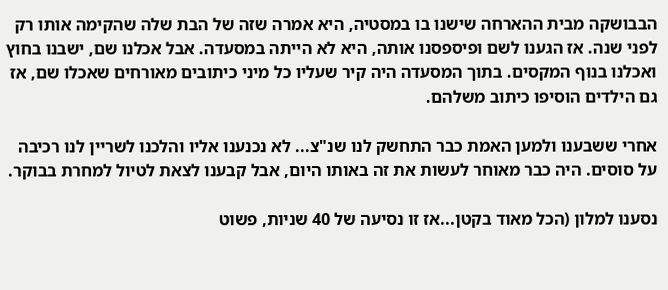הבבושקה מבית ההארחה שישנו בו במסטיה, היא אמרה שזה של הבת שלה שהקימה אותו רק לפני שנה. אז הגענו לשם ופיספסנו אותה, היא לא הייתה במסעדה. אבל אכלנו שם, ישבנו בחוץ ואכלנו בנוף המקסים. בתוך המסעדה היה קיר שעליו כל מיני כיתובים מאורחים שאכלו שם, אז גם הילדים הוסיפו כיתוב משלהם.

אחרי ששבענו ולמען האמת כבר התחשק לנו שנ"צ... לא נכנענו אליו והלכנו לשריין לנו רכיבה על סוסים. היה כבר מאוחר לעשות את זה באותו היום, אבל קבענו לצאת לטיול למחרת בבוקר.

נסענו למלון (הכל מאוד בקטן...אז זו נסיעה של 40 שניות, פשוט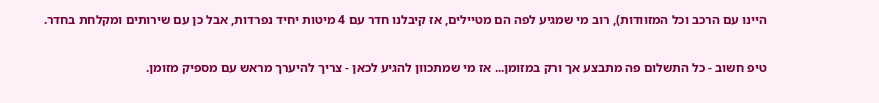היינו עם הרכב וכל המזוודות), רוב מי שמגיע לפה הם מטיילים, אז קיבלנו חדר עם 4 מיטות יחיד נפרדות, אבל כן עם שירותים ומקלחת בחדר.

טיפ חשוב - כל התשלום פה מתבצע אך ורק במזומן... אז מי שמתכוון להגיע לכאן - צריך להיערך מראש עם מספיק מזומן.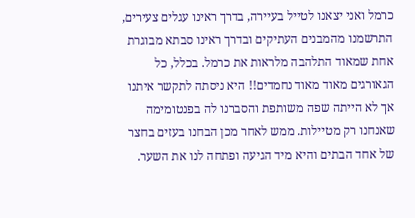כרמל ואני יצאנו לטייל בעיירה, בדרך ראינו עגלים צעירים, התרשמנו מהמבנים העתיקים ובדרך ראינו סבתא מבוגרת אחת שמאוד התלהבה מלראות את כרמל. בכלל, כל הגאורגים מאוד מאוד נחמדים!! היא ניסתה לתקשר איתנו אך לא הייתה שפה משותפת והסברנו לה בפנטומימה שאנחנו רק מטיילות. ממש לאחר מכן הבחנו בעזים בחצר של אחד הבתים והיא מיד הגיעה ופתחה לנו את השער.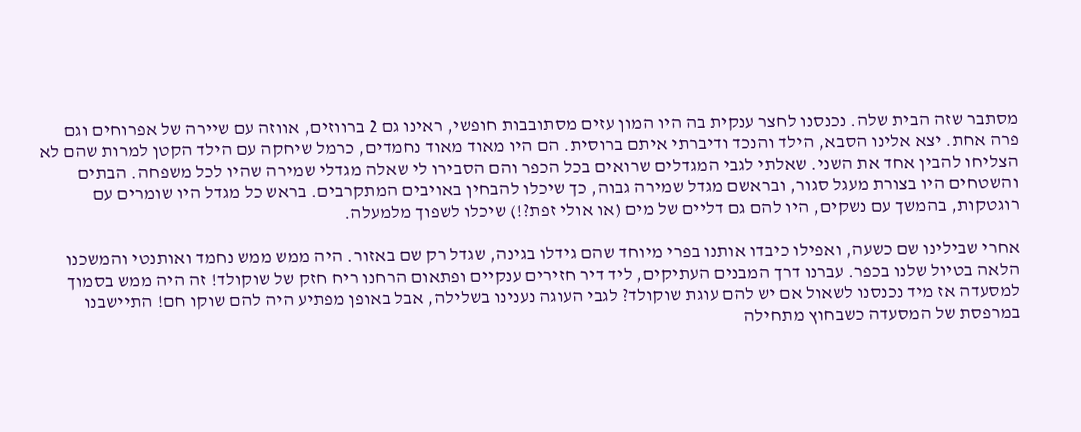מסתבר שזה הבית שלה. נכנסנו לחצר ענקית בה היו המון עזים מסתובבות חופשי, ראינו גם 2 ברווזים, אווזה עם שיירה של אפרוחים וגם פרה אחת. יצא אלינו הסבא, הילד והנכד ודיברתי איתם ברוסית. הם היו מאוד מאוד נחמדים, כרמל שיחקה עם הילד הקטן למרות שהם לא הצליחו להבין אחד את השני. שאלתי לגבי המגדלים שרואים בכל הכפר והם הסבירו לי שאלה מגדלי שמירה שהיו לכל משפחה. הבתים והשטחים היו בצורת מעגל סגור, ובראשם מגדל שמירה גבוה, כך שיכלו להבחין באויבים המתקרבים. בראש כל מגדל היו שומרים עם רוגטקות, בהמשך עם נשקים, היו להם גם דליים של מים (או אולי זפת?!) שיכלו לשפוך מלמעלה.

אחרי שבילינו שם כשעה, ואפילו כיבדו אותנו בפרי מיוחד שהם גידלו בגינה, שגדל רק שם באזור. היה ממש ממש נחמד ואותנטי והמשכנו הלאה בטיול שלנו בכפר. עברנו דרך המבנים העתיקים, ליד דיר חזירים ענקיים ופתאום הרחנו ריח חזק של שוקולד! זה היה ממש בסמוך למסעדה אז מיד נכנסנו לשאול אם יש להם עוגת שוקולד? לגבי העוגה נענינו בשלילה, אבל באופן מפתיע היה להם שוקו חם! התיישבנו במרפסת של המסעדה כשבחוץ מתחילה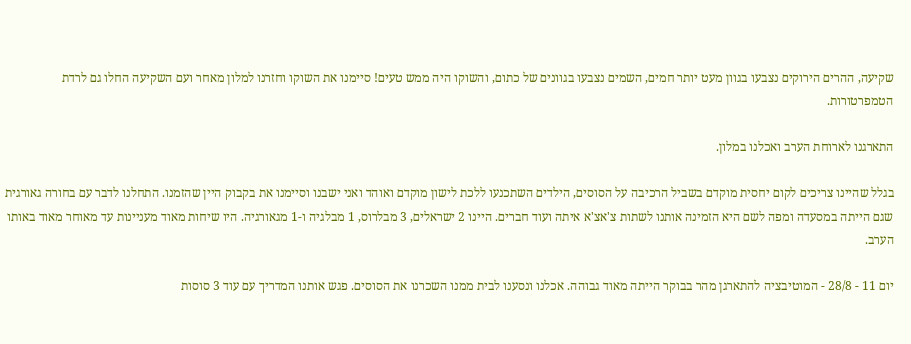שקיעה, ההרים הירוקים נצבעו בגוון מעט יותר חמים, השמים נצבעו בגוונים של כתום, והשוקו היה ממש טעים! סיימנו את השוקו וחזרנו למלון מאחר ועם השקיעה החלו גם לרדת הטמפרטורות.

התארגנו לארוחת הערב ואכלנו במלון.

בגלל שהיינו צריכים לקום יחסית מוקדם בשביל הרכיבה על הסוסים, הילדים השתכנעו ללכת לישון מוקדם ואוהד ואני ישבנו וסיימנו את בקבוק היין שהזמנו. התחלנו לדבר עם בחורה גאורגית שגם הייתה במסעדה ומפה לשם היא הזמינה אותנו לשתות צ'אצ'א איתה ועוד חברים. היינו 2 ישראלים, 3 מבלרוס, 1 מבלגיה ו-1 מגאורגיה. היו שיחות מאוד מעניינות עד מאוחר מאוד באותו הערב.

יום 11 - 28/8 - המוטיבציה להתארגן מהר בבוקר הייתה מאוד גבוהה. אכלנו ונסענו לבית ממנו השכרנו את הסוסים. פגש אותנו המדריך עם עוד 3 סוסות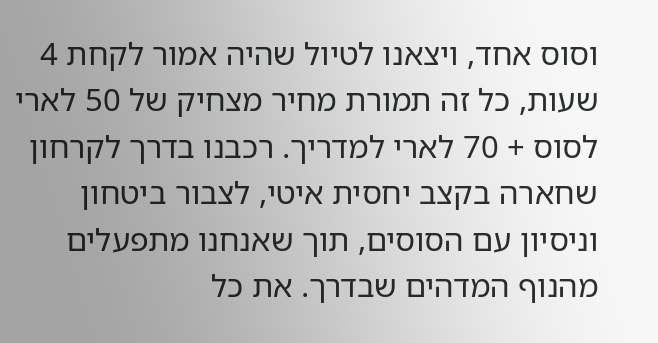וסוס אחד, ויצאנו לטיול שהיה אמור לקחת 4 שעות, כל זה תמורת מחיר מצחיק של 50 לארי לסוס + 70 לארי למדריך. רכבנו בדרך לקרחון שחארה בקצב יחסית איטי, לצבור ביטחון וניסיון עם הסוסים, תוך שאנחנו מתפעלים מהנוף המדהים שבדרך. את כל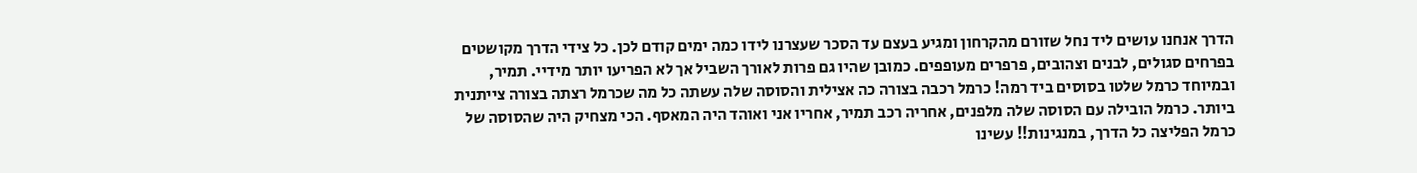הדרך אנחנו עושים ליד נחל שזורם מהקרחון ומגיע בעצם עד הסכר שעצרנו לידו כמה ימים קודם לכן. כל צידי הדרך מקושטים בפרחים סגולים, לבנים וצהובים, פרפרים מעופפים. כמובן שהיו גם פרות לאורך השביל אך לא הפריעו יותר מידיי. תמיר, ובמיוחד כרמל שלטו בסוסים ביד רמה! כרמל רכבה בצורה כה אצילית והסוסה שלה עשתה כל מה שכרמל רצתה בצורה צייתנית ביותר. כרמל הובילה עם הסוסה שלה מלפנים, אחריה רכב תמיר, אחריו אני ואוהד היה המאסף. הכי מצחיק היה שהסוסה של כרמל הפליצה כל הדרך, במנגינות!! עשינו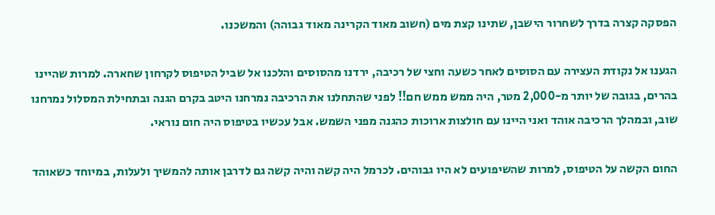הפסקה קצרה בדרך לשחרור הישבן, שתינו קצת מים (חשוב מאוד הקרינה מאוד גבוהה) והמשכנו.

הגענו אל נקודת העצירה עם הסוסים לאחר כשעה וחצי של רכיבה, ירדנו מהסוסים והלכנו אל שביל הטיפוס לקרחון שחארה. למרות שהיינו בהרים, בגובה של יותר מ-2,000 מטר, היה ממש ממש חם!! לפני שהתחלנו את הרכיבה נמרחנו היטב בקרם הגנה ובתחילת המסלול נמרחנו שוב, ובמהלך הרכיבה אוהד ואני היינו עם חולצות ארוכות כהגנה מפני השמש. אבל עכשיו בטיפוס היה חום נוראי.

החום הקשה על הטיפוס, למרות שהשיפועים לא היו גבוהים. לכרמל היה קשה והיה קשה גם לדרבן אותה להמשיך ולעלות, במיוחד כשאוהד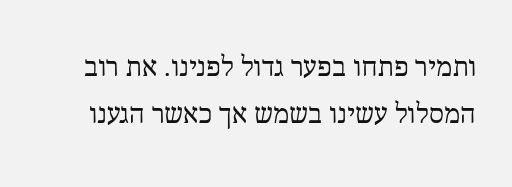ותמיר פתחו בפער גדול לפנינו. את רוב המסלול עשינו בשמש אך כאשר הגענו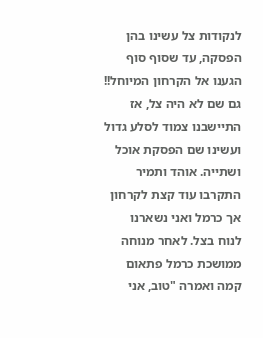לנקודות צל עשינו בהן הפסקה, עד שסוף סוף הגענו אל הקרחון המיוחל!! גם שם לא היה צל, אז התיישבנו צמוד לסלע גדול ועשינו שם הפסקת אוכל ושתייה. אוהד ותמיר התקרבו עוד קצת לקרחון אך כרמל ואני נשארנו לנוח בצל. לאחר מנוחה ממושכת כרמל פתאום קמה ואמרה "טוב, אני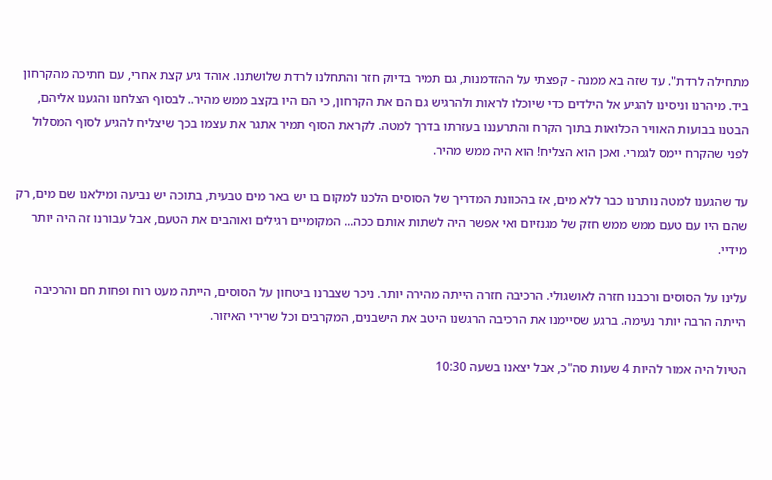מתחילה לרדת". עד שזה בא ממנה - קפצתי על ההזדמנות, גם תמיר בדיוק חזר והתחלנו לרדת שלושתנו. אוהד גיע קצת אחרי, עם חתיכה מהקרחון ביד. מיהרנו וניסינו להגיע אל הילדים כדי שיוכלו לראות ולהרגיש גם הם את הקרחון, כי הם היו בקצב ממש מהיר.. לבסוף הצלחנו והגענו אליהם, הבטנו בבועות האוויר הכלואות בתוך הקרח והתרעננו בעזרתו בדרך למטה. לקראת הסוף תמיר אתגר את עצמו בכך שיצליח להגיע לסוף המסלול לפני שהקרח יימס לגמרי. ואכן הוא הצליח! הוא היה ממש מהיר.

עד שהגענו למטה נותרנו כבר ללא מים, אז בהכוונת המדריך של הסוסים הלכנו למקום בו יש באר מים טבעית, בתוכה יש נביעה ומילאנו שם מים, רק שהם היו עם טעם ממש ממש חזק של מגנזיום ואי אפשר היה לשתות אותם ככה... המקומיים רגילים ואוהבים את הטעם, אבל עבורנו זה היה יותר מידיי.

עלינו על הסוסים ורכבנו חזרה לאושגולי. הרכיבה חזרה הייתה מהירה יותר. ניכר שצברנו ביטחון על הסוסים, הייתה מעט רוח ופחות חם והרכיבה הייתה הרבה יותר נעימה. ברגע שסיימנו את הרכיבה הרגשנו היטב את הישבנים, המקרבים וכל שרירי האיזור.

הטיול היה אמור להיות 4 שעות סה"כ, אבל יצאנו בשעה 10:30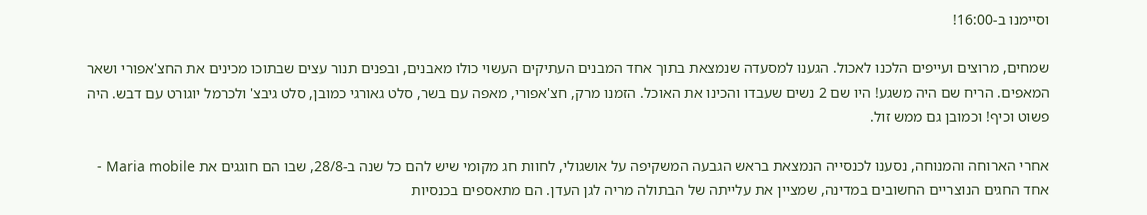וסיימנו ב-16:00!

שמחים, מרוצים ועייפים הלכנו לאכול. הגענו למסעדה שנמצאת בתוך אחד המבנים העתיקים העשוי כולו מאבנים, ובפנים תנור עצים שבתוכו מכינים את החצ'אפורי ושאר המאפים. הריח שם היה משגע! היו שם 2 נשים שעבדו והכינו את האוכל. הזמנו מרק, חצ'אפורי, מאפה עם בשר, סלט גאורגי כמובן, סלט גיבצ' ולכרמל יוגורט עם דבש. היה פשוט וכיף! וכמובן גם ממש זול.

אחרי הארוחה והמנוחה, נסענו לכנסייה הנמצאת בראש הגבעה המשקיפה על אושגולי, לחוות חג מקומי שיש להם כל שנה ב-28/8, שבו הם חוגגים את Maria mobile - אחד החגים הנוצריים החשובים במדינה, שמציין את עלייתה של הבתולה מריה לגן העדן. הם מתאספים בכנסיות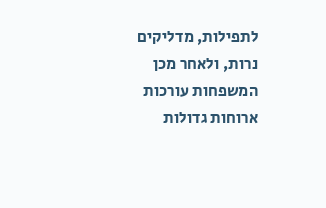לתפילות, מדליקים נרות, ולאחר מכן המשפחות עורכות ארוחות גדולות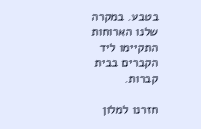בטבע. במקרה שלנו הארוחות התקיימו ליד הקברים בבית קברות.

חזרנו למלון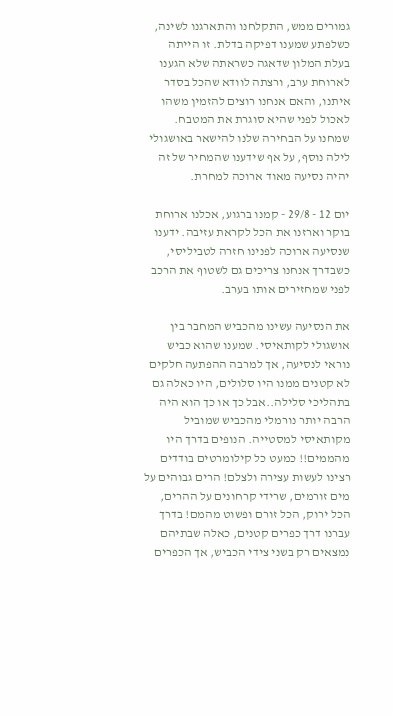גמורים ממש, התקלחנו והתארגנו לשינה, כשלפתע שמענו דפיקה בדלת. זו הייתה בעלת המלון שדאגה כשראתה שלא הגענו לארוחת ערב, ורצתה לוודא שהכל בסדר איתנו, והאם אנחנו רוצים להזמין משהו לאכול לפני שהיא סוגרת את המטבח. שמחנו על הבחירה שלנו להישאר באושגולי לילה נוסף, על אף שידענו שהמחיר של זה יהיה נסיעה מאוד ארוכה למחרת.

יום 12 - 29/8 - קמנו ברגוע, אכלנו ארוחת בוקר וארזנו את הכל לקראת עזיבה. ידענו שנסיעה ארוכה לפנינו חזרה לטביליסי, כשבדרך אנחנו צריכים גם לשטוף את הרכב לפני שמחזירים אותו בערב.

את הנסיעה עשינו מהכביש המחבר בין אושגולי לקותאיסי. שמענו שהוא כביש נוראי לנסיעה, אך למרבה ההפתעה חלקים לא קטנים ממנו היו סלולים, היו כאלה גם בתהליכי סלילה..אבל כך או כך הוא היה הרבה יותר נורמלי מהכביש שמוביל מקותאיסי למסטייה. הנופים בדרך היו מהממים!! כמעט כל קילומרטים בודדים רצינו לעשות עצירה ולצלם! הרים גבוהים על מים זורמים, שרידי קרחונים על ההרים, הכל ירוק, הכל זורם ופשוט מהמם! בדרך עברנו דרך כפרים קטנים, כאלה שבתיהם נמצאים רק בשני צידי הכביש, אך הכפרים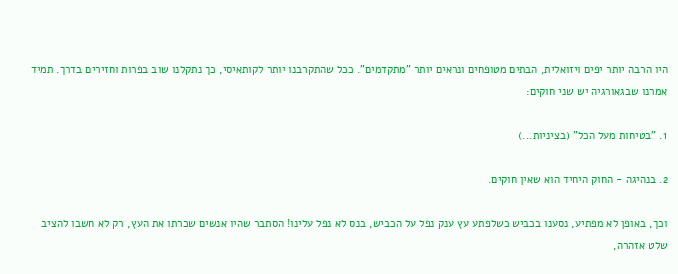היו הרבה יותר יפים ויזואלית, הבתים מטופחים ונראים יותר "מתקדמים". ככל שהתקרבנו יותר לקותאיסי, כך נתקלנו שוב בפרות וחזירים בדרך. תמיד אמרנו שבגאורגיה יש שני חוקים:

1. "בטיחות מעל הכל" (בציניות...)

2. בנהיגה - החוק היחיד הוא שאין חוקים.

וכך, באופן לא מפתיע, נסענו בכביש כשלפתע עץ ענק נפל על הכביש, בנס לא נפל עלינו! הסתבר שהיו אנשים שכרתו את העץ, רק לא חשבו להציב שלט אזהרה,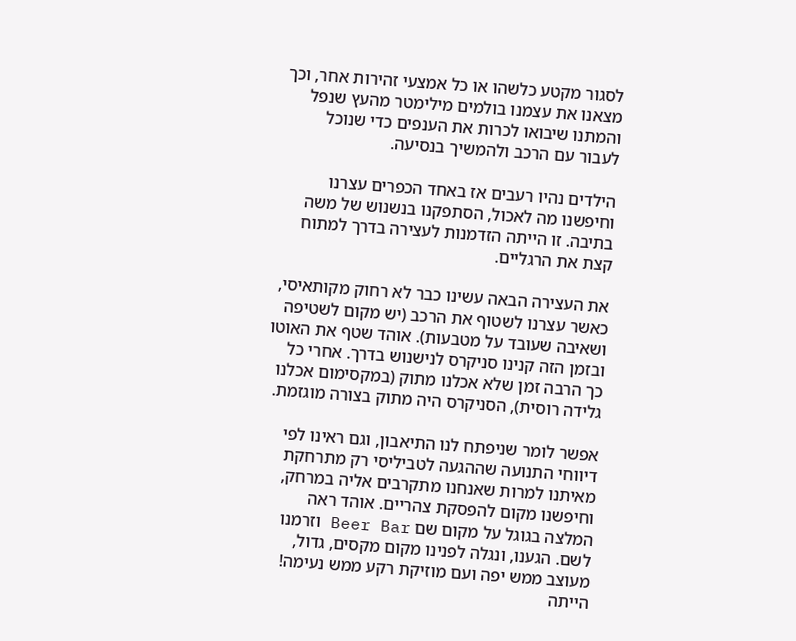לסגור מקטע כלשהו או כל אמצעי זהירות אחר, וכך מצאנו את עצמנו בולמים מילימטר מהעץ שנפל והמתנו שיבואו לכרות את הענפים כדי שנוכל לעבור עם הרכב ולהמשיך בנסיעה.

הילדים נהיו רעבים אז באחד הכפרים עצרנו וחיפשנו מה לאכול, הסתפקנו בנשנוש של משה בתיבה. זו הייתה הזדמנות לעצירה בדרך למתוח קצת את הרגליים.

את העצירה הבאה עשינו כבר לא רחוק מקותאיסי, כאשר עצרנו לשטוף את הרכב (יש מקום לשטיפה ושאיבה שעובד על מטבעות). אוהד שטף את האוטו ובזמן הזה קנינו סניקרס לנישנוש בדרך. אחרי כל כך הרבה זמן שלא אכלנו מתוק (במקסימום אכלנו גלידה רוסית), הסניקרס היה מתוק בצורה מוגזמת.

אפשר לומר שניפתח לנו התיאבון, וגם ראינו לפי דיווחי התנועה שההגעה לטביליסי רק מתרחקת מאיתנו למרות שאנחנו מתקרבים אליה במרחק, וחיפשנו מקום להפסקת צהריים. אוהד ראה המלצה בגוגל על מקום שם Beer Bar וזרמנו לשם. הגענו, ונגלה לפנינו מקום מקסים, גדול, מעוצב ממש יפה ועם מוזיקת רקע ממש נעימה! הייתה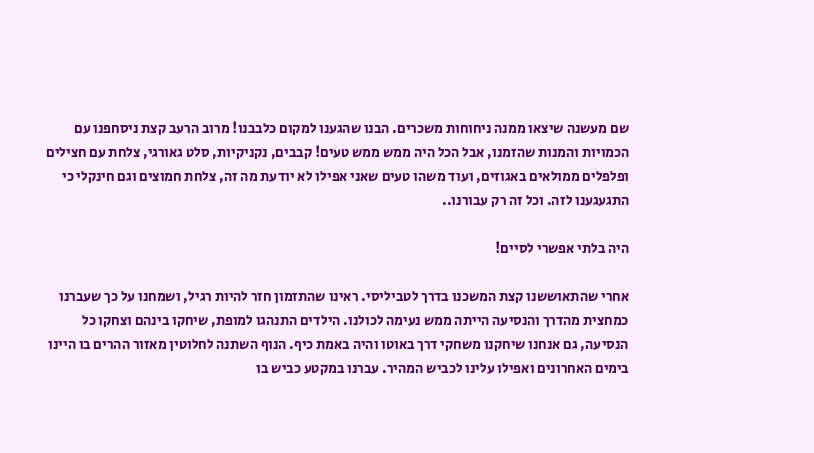שם מעשנה שיצאו ממנה ניחוחות משכרים. הבנו שהגענו למקום כלבבנו! מרוב הרעב קצת ניסחפנו עם הכמויות והמנות שהזמנו, אבל הכל היה ממש ממש טעים! קבבים, נקניקיות, סלט גאורגי, צלחת עם חצילים ופלפלים ממולאים באגוזים, ועוד משהו טעים שאני אפילו לא יודעת מה זה, צלחת חמוצים וגם חינקלי כי התגעגענו לזה. וכל זה רק עבורנו..

היה בלתי אפשרי לסיים!

אחרי שהתאוששנו קצת המשכנו בדרך לטביליסי. ראינו שהתזמון חזר להיות רגיל, ושמחנו על כך שעברנו כמחצית מהדרך והנסיעה הייתה ממש נעימה לכולנו. הילדים התנהגו למופת, שיחקו בינהם וצחקו כל הנסיעה, גם אנחנו שיחקנו משחקי דרך באוטו והיה באמת כיף. הנוף השתנה לחלוטין מאזור ההרים בו היינו בימים האחרונים ואפילו עלינו לכביש המהיר. עברנו במקטע כביש בו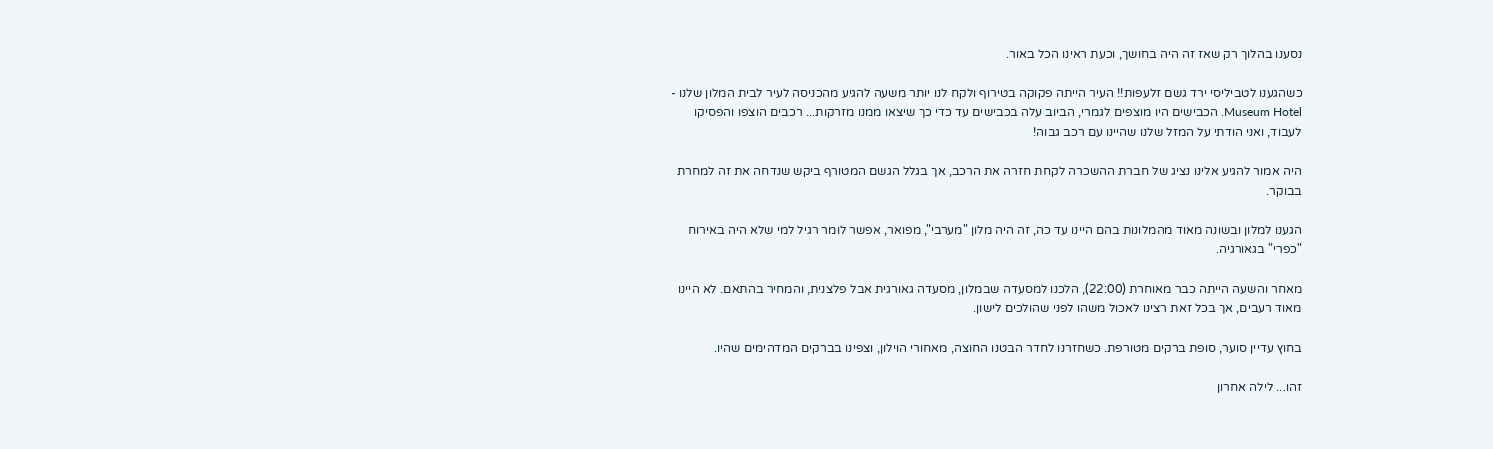נסענו בהלוך רק שאז זה היה בחושך, וכעת ראינו הכל באור.

כשהגענו לטביליסי ירד גשם זלעפות!! העיר הייתה פקוקה בטירוף ולקח לנו יותר משעה להגיע מהכניסה לעיר לבית המלון שלנו - Museum Hotel. הכבישים היו מוצפים לגמרי, הביוב עלה בכבישים עד כדי כך שיצאו ממנו מזרקות... רכבים הוצפו והפסיקו לעבוד, ואני הודתי על המזל שלנו שהיינו עם רכב גבוה!

היה אמור להגיע אלינו נציג של חברת ההשכרה לקחת חזרה את הרכב, אך בגלל הגשם המטורף ביקש שנדחה את זה למחרת בבוקר.

הגענו למלון ובשונה מאוד מהמלונות בהם היינו עד כה, זה היה מלון "מערבי", מפואר, אפשר לומר רגיל למי שלא היה באירוח "כפרי" בגאורגיה.

מאחר והשעה הייתה כבר מאוחרת (22:00), הלכנו למסעדה שבמלון, מסעדה גאורגית אבל פלצנית, והמחיר בהתאם. לא היינו מאוד רעבים, אך בכל זאת רצינו לאכול משהו לפני שהולכים לישון.

בחוץ עדיין סוער, סופת ברקים מטורפת. כשחזרנו לחדר הבטנו החוצה, מאחורי הוילון, וצפינו בברקים המדהימים שהיו.

זהו... לילה אחרון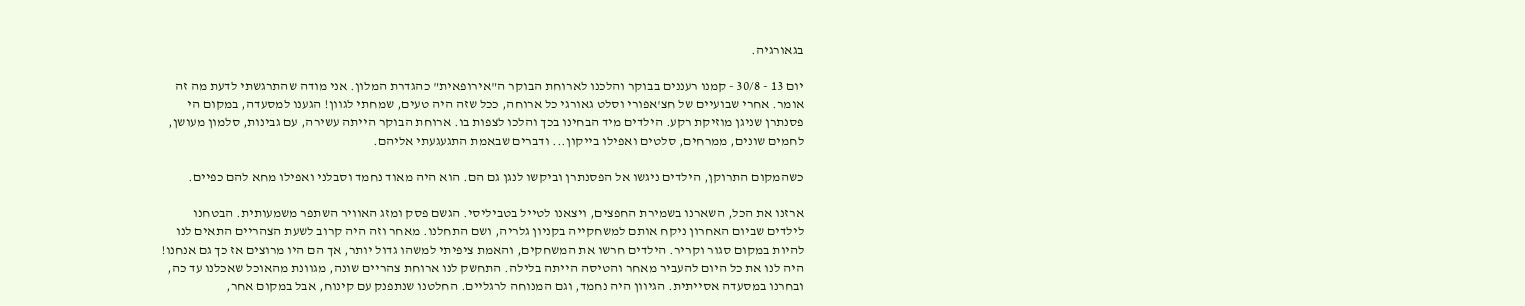בגאורגיה.

יום 13 - 30/8 - קמנו רעננים בבוקר והלכנו לארוחת הבוקר ה"אירופאית" כהגדרת המלון. אני מודה שהתרגשתי לדעת מה זה אומר. אחרי שבועיים של חצ'אפורי וסלט גאורגי כל ארוחה, ככל שזה היה טעים, שמחתי לגוון! הגענו למסעדה, במקום הי פסנתרן שניגן מוזיקת רקע. הילדים מיד הבחינו בכך והלכו לצפות בו. ארוחת הבוקר הייתה עשירה, עם גבינות, סלמון מעושן, לחמים שונים, ממרחים, סלטים ואפילו בייקון... ודברים שבאמת התגעגעתי אליהם.

כשהמקום התרוקן, הילדים ניגשו אל הפסנתרן וביקשו לנגן גם הם. הוא היה מאוד נחמד וסבלני ואפילו מחא להם כפיים.

ארזנו את הכל, השארנו בשמירת החפצים, ויצאנו לטייל בטביליסי. הגשם פסק ומזג האוויר השתפר משמעותית. הבטחנו לילדים שביום האחרון ניקח אותם למשחקייה בקניון גלריה, ושם התחלנו. מאחר וזה היה קרוב לשעת הצהריים התאים לנו להיות במקום סגור וקריר. הילדים חרשו את המשחקים, והאמת ציפיתי למשהו גדול יותר, אך הם היו מרוצים אז כך גם אנחנו! היה לנו את כל היום להעביר מאחר והטיסה הייתה בלילה. התחשק לנו ארוחת צהריים שונה, מגוונת מהאוכל שאכלנו עד כה, ובחרנו במסעדה אסייתית. הגיוון היה נחמד, וגם המנוחה לרגליים. החלטנו שנתפנק עם קינוח, אבל במקום אחר,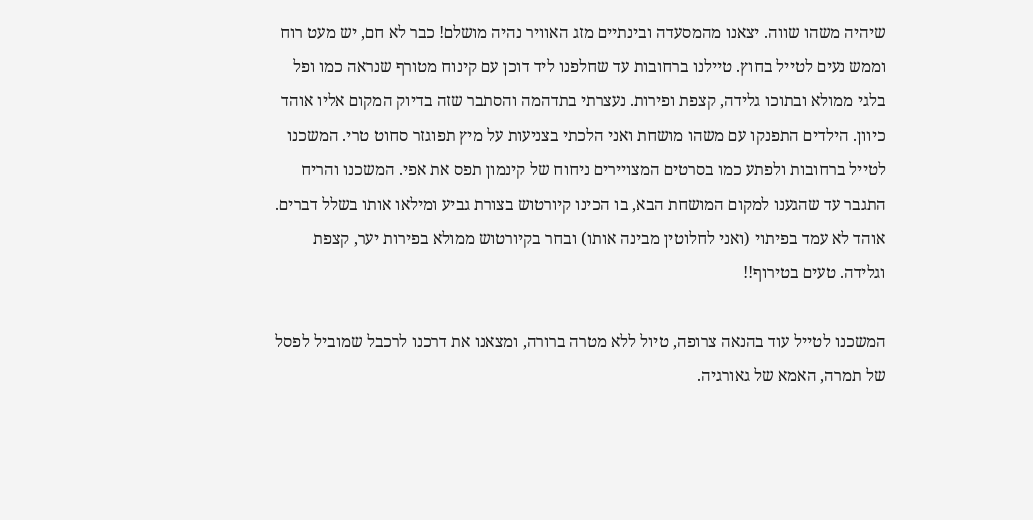שיהיה משהו שווה. יצאנו מהמסעדה ובינתיים מזג האוויר נהיה מושלם! כבר לא חם, יש מעט רוח וממש נעים לטייל בחוץ. טיילנו ברחובות עד שחלפנו ליד דוכן עם קינוח מטורף שנראה כמו ופל בלגי ממולא ובתוכו גלידה, קצפת ופירות. נעצרתי בתדהמה והסתבר שזה בדיוק המקום אליו אוהד כיוון. הילדים התפנקו עם משהו מושחת ואני הלכתי בצניעות על מיץ תפוגזר סחוט טרי. המשכנו לטייל ברחובות ולפתע כמו בסרטים המצויירים ניחוח של קינמון תפס את אפי. המשכנו והריח התגבר עד שהגענו למקום המושחת הבא, בו הכינו קיורטוש בצורת גביע ומילאו אותו בשלל דברים. אוהד לא עמד בפיתוי (ואני לחלוטין מבינה אותו) ובחר בקיורטוש ממולא בפירות יער, קצפת וגלידה. טעים בטירוף!!

המשכנו לטייל עוד בהנאה צרופה, טיול ללא מטרה ברורה, ומצאנו את דרכנו לרכבל שמוביל לפסל של תמרה, האמא של גאורגיה.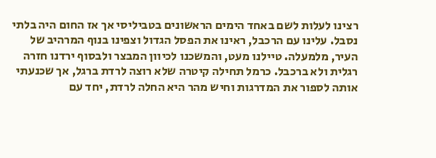רצינו לעלות לשם באחד הימים הראשונים בטביליסי אך אז החום היה בלתי נסבל. עלינו עם הרכבל, ראינו את הפסל הגדול וצפינו בנוף המרהיב של העיר, מלמעלה. טיילנו מעט, והמשכנו לכיוון המבצר ולבסוף ירדנו חזרה רגלית ולא ברכבל. כרמל תחילה קיטרה שלא רוצה לרדת ברגל, אך שכנעתי אותה לספור את המדרגות וחיש מהר היא החלה לרדת, יחד עם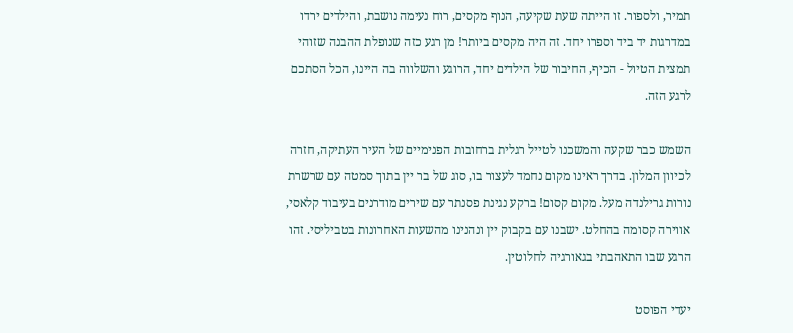תמיר, ולספור. זו הייתה שעת שקיעה, הנוף מקסים, רוח נעימה נושבת, והילדים ירדו במדרגות יד ביד וספרו יחד. זה היה מקסים ביותר! מן רגע כזה שנופלת ההבנה שזוהי תמצית הטיול - הכיף, החיבור של הילדים יחד, הרוגע והשלווה בה היינו, הכל הסתכם לרגע הזה.

השמש כבר שקעה והמשכנו לטייל רגלית ברחובות הפנימיים של העיר העתיקה, חזרה לכיוון המלון. בדרך ראינו מקום נחמד לעצור בו, סוג של בר יין בתוך סמטה עם שרשרת נורות גרילנדה מעל. מקום קסום! ברקע נגינת פסנתר עם שירים מודרנים בעיבוד קלאסי, אווירה קסומה בהחלט. ישבנו עם בקבוק יין ונהנינו מהשעות האחרונות בטביליסי. זהו הרגע שבו התאהבתי בגאורגיה לחלוטין.

יעדי הפוסט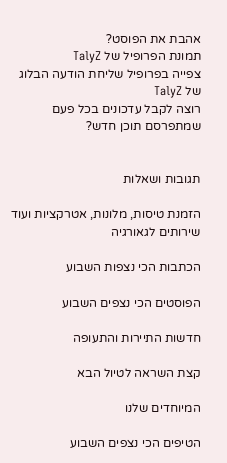אהבת את הפוסט?
תמונת הפרופיל של TalyZ
צפייה בפרופיל שליחת הודעה הבלוג של TalyZ
רוצה לקבל עדכונים בכל פעם שמתפרסם תוכן חדש?


תגובות ושאלות

הזמנת טיסות, מלונות, אטרקציות ועוד שירותים לגאורגיה

הכתבות הכי נצפות השבוע

הפוסטים הכי נצפים השבוע

חדשות התיירות והתעופה

קצת השראה לטיול הבא

המיוחדים שלנו

הטיפים הכי נצפים השבוע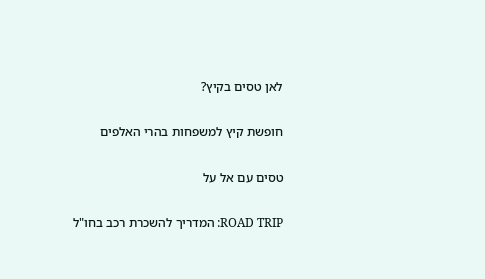לאן טסים בקיץ?

חופשת קיץ למשפחות בהרי האלפים

טסים עם אל על

ROAD TRIP: המדריך להשכרת רכב בחו"ל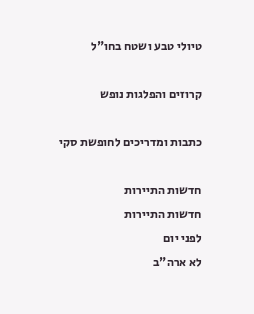טיולי טבע ושטח בחו"ל

קרוזים והפלגות נופש

כתבות ומדריכים לחופשת סקי

חדשות התיירות
חדשות התיירות
לפני יום
לא ארה"ב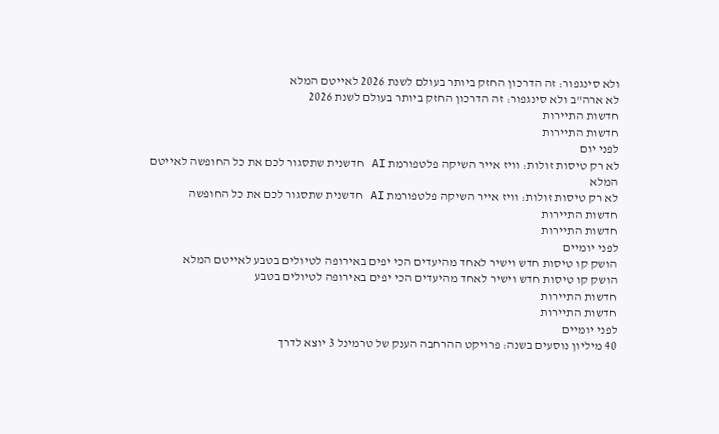ולא סינגפור: זה הדרכון החזק ביותר בעולם לשנת 2026 לאייטם המלא
לא ארה"ב ולא סינגפור: זה הדרכון החזק ביותר בעולם לשנת 2026
חדשות התיירות
חדשות התיירות
לפני יום
לא רק טיסות זולות: וויז אייר השיקה פלטפורמת AI חדשנית שתסגור לכם את כל החופשה לאייטם המלא
לא רק טיסות זולות: וויז אייר השיקה פלטפורמת AI חדשנית שתסגור לכם את כל החופשה
חדשות התיירות
חדשות התיירות
לפני יומיים
הושק קו טיסות חדש וישיר לאחד מהיעדים הכי יפים באירופה לטיולים בטבע לאייטם המלא
הושק קו טיסות חדש וישיר לאחד מהיעדים הכי יפים באירופה לטיולים בטבע
חדשות התיירות
חדשות התיירות
לפני יומיים
40 מיליון נוסעים בשנה: פרויקט ההרחבה הענק של טרמינל 3 יוצא לדרך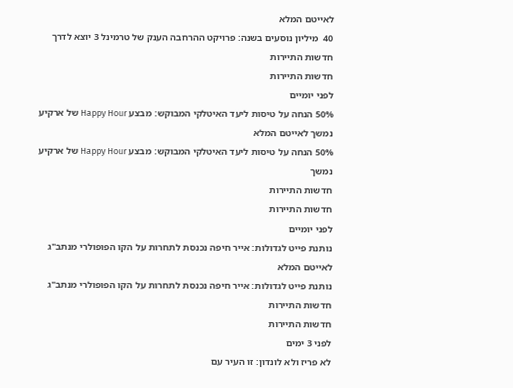לאייטם המלא
40  מיליון נוסעים בשנה: פרויקט ההרחבה הענק של טרמינל 3 יוצא לדרך
חדשות התיירות
חדשות התיירות
לפני יומיים
50% הנחה על טיסות ליעד האיטלקי המבוקש: מבצע Happy Hour של ארקיע נמשך לאייטם המלא
50% הנחה על טיסות ליעד האיטלקי המבוקש: מבצע Happy Hour של ארקיע נמשך
חדשות התיירות
חדשות התיירות
לפני יומיים
נותנת פייט לגדולות: אייר חיפה נכנסת לתחרות על הקו הפופולרי מנתב"ג לאייטם המלא
נותנת פייט לגדולות: אייר חיפה נכנסת לתחרות על הקו הפופולרי מנתב"ג
חדשות התיירות
חדשות התיירות
לפני 3 ימים
לא פריז ולא לונדון: זו העיר עם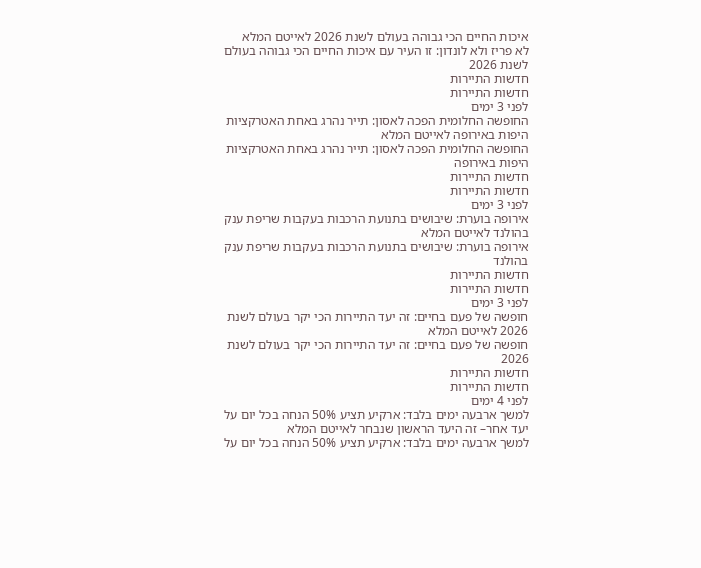איכות החיים הכי גבוהה בעולם לשנת 2026 לאייטם המלא
לא פריז ולא לונדון: זו העיר עם איכות החיים הכי גבוהה בעולם לשנת 2026
חדשות התיירות
חדשות התיירות
לפני 3 ימים
החופשה החלומית הפכה לאסון: תייר נהרג באחת האטרקציות היפות באירופה לאייטם המלא
החופשה החלומית הפכה לאסון: תייר נהרג באחת האטרקציות היפות באירופה
חדשות התיירות
חדשות התיירות
לפני 3 ימים
אירופה בוערת: שיבושים בתנועת הרכבות בעקבות שריפת ענק בהולנד לאייטם המלא
אירופה בוערת: שיבושים בתנועת הרכבות בעקבות שריפת ענק בהולנד
חדשות התיירות
חדשות התיירות
לפני 3 ימים
חופשה של פעם בחיים: זה יעד התיירות הכי יקר בעולם לשנת 2026 לאייטם המלא
חופשה של פעם בחיים: זה יעד התיירות הכי יקר בעולם לשנת 2026
חדשות התיירות
חדשות התיירות
לפני 4 ימים
למשך ארבעה ימים בלבד: ארקיע תציע 50% הנחה בכל יום על יעד אחר– זה היעד הראשון שנבחר לאייטם המלא
למשך ארבעה ימים בלבד: ארקיע תציע 50% הנחה בכל יום על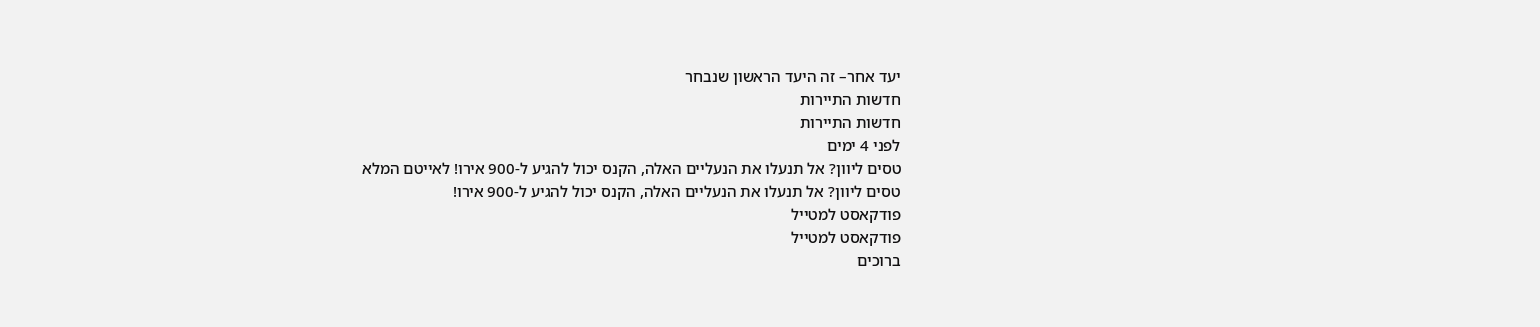יעד אחר– זה היעד הראשון שנבחר
חדשות התיירות
חדשות התיירות
לפני 4 ימים
טסים ליוון? אל תנעלו את הנעליים האלה, הקנס יכול להגיע ל-900 אירו! לאייטם המלא
טסים ליוון? אל תנעלו את הנעליים האלה, הקנס יכול להגיע ל-900 אירו!
פודקאסט למטייל
פודקאסט למטייל
ברוכים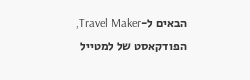הבאים ל-Travel Maker, הפודקאסט של למטייל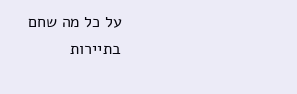על כל מה שחם בתיירות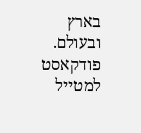בארץ ובעולם. פודקאסט למטייל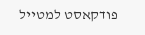פודקאסט למטייל